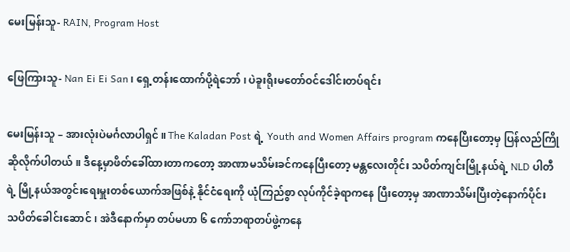မေးမြန်းသူ- RAIN, Program Host

ဖြေကြားသူ- Nan Ei Ei San၊ ရှေ့တန်းထောက်ပို့ရဲဘော်၊ ပဲခူးရိုးမတော်ဝင်ဒေါင်းတပ်ရင်း

မေးမြန်းသူ – အားလုံးပဲမင်္ဂလာပါရှင်။ The Kaladan Post ရဲ့ Youth and Women Affairs program ကနေပြီးတော့မှ ပြန်လည်ကြိုဆိုလိုက်ပါတယ်။ ဒီနေ့မှာဖိတ်ခေါ်ထားတာကတော့ အာဏာမသိမ်းခင်ကနေပြီးတော့ မန္တလေးတိုင်း သပိတ်ကျင်းမြို့နယ်ရဲ့ NLD ပါတီရဲ့ မြို့နယ်အတွင်းရေးမှူးတစ်ယောက်အဖြစ်နဲ့ နိုင်ငံရေးကို ယုံကြည်စွာ လုပ်ကိုင်ခဲ့ရာကနေ ပြီးတော့မှ အာဏာသိမ်းပြီးတဲ့နောက်ပိုင်း သပိတ်ခေါင်းဆောင်၊ အဲဒီနောက်မှာ တပ်မဟာ ၆ ကော်ဘရာတပ်ဖွဲ့ကနေ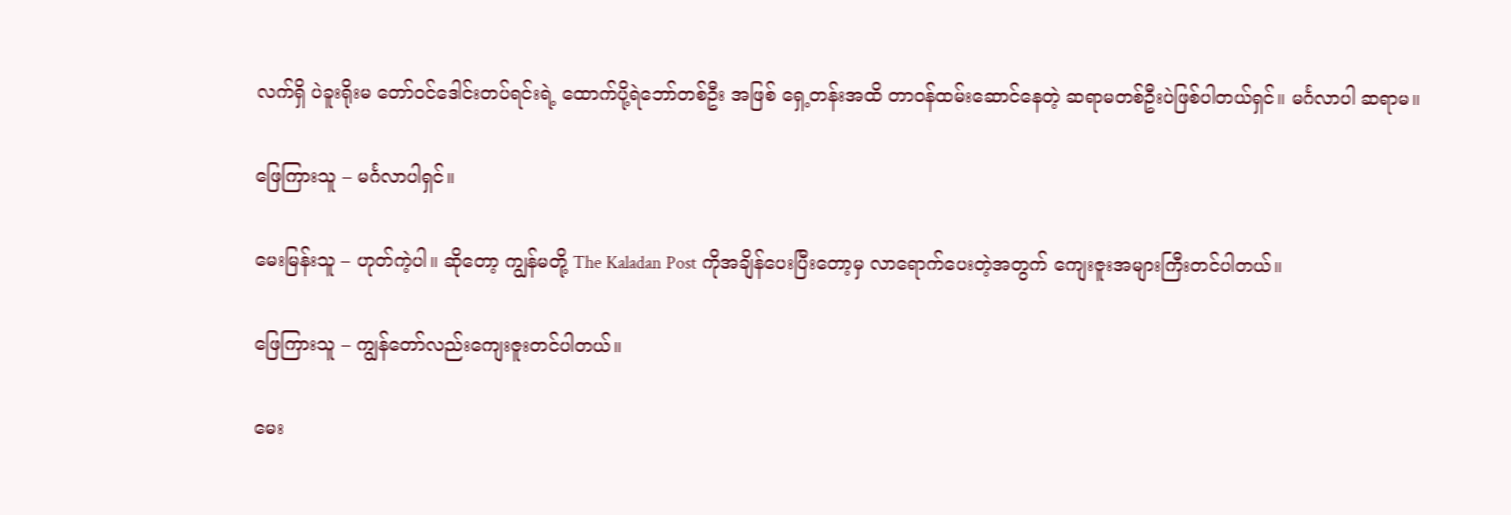လက်ရှိ ပဲခူးရိုးမ တော်ဝင်ဒေါင်းတပ်ရင်းရဲ့ ထောက်ပို့ရဲဘော်တစ်ဦး အဖြစ် ရှေ့တန်းအထိ တာဝန်ထမ်းဆောင်နေတဲ့ ဆရာမတစ်ဦးပဲဖြစ်ပါတယ်ရှင်။ မင်္ဂလာပါ ဆရာမ။

ဖြေကြားသူ – မင်္ဂလာပါရှင်။

မေးမြန်းသူ – ဟုတ်ကဲ့ပါ။ ဆိုတော့ ကျွန်မတို့ The Kaladan Post ကိုအချိန်ပေးပြီးတော့မှ လာရောက်ပေးတဲ့အတွက် ကျေးဇူးအများကြီးတင်ပါတယ်။

ဖြေကြားသူ – ကျွန်တော်လည်းကျေးဇူးတင်ပါတယ်။

မေး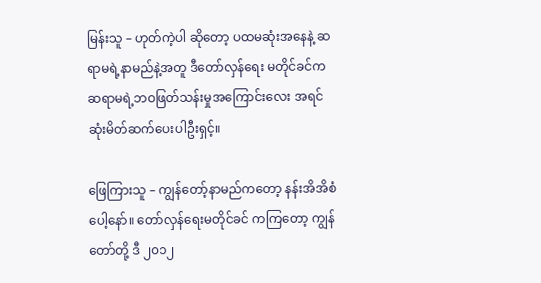မြန်းသူ – ဟုတ်ကဲ့ပါ ဆိုတော့ ပထမဆုံးအနေနဲ့ ဆရာမရဲ့နာမည်နဲ့အတူ ဒီတော်လှန်ရေး မတိုင်ခင်က ဆရာမရဲ့ဘဝဖြတ်သန်းမှုအကြောင်းလေး အရင်ဆုံးမိတ်ဆက်ပေးပါဦးရှင့်။

ဖြေကြားသူ – ကျွန်တော့်နာမည်ကတော့ နန်းအိအိစံ ပေါ့နော်။ တော်လှန်ရေးမတိုင်ခင် ကကြတော့ ကျွန်တော်တို့ ဒီ ၂၀၁၂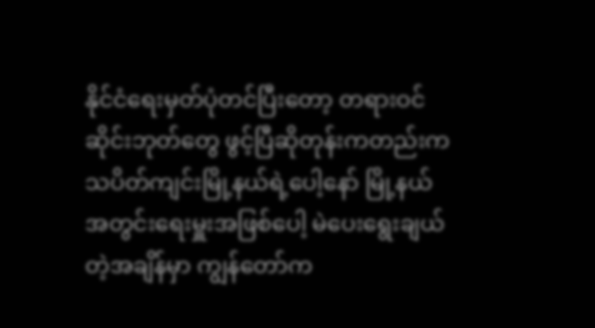နိုင်ငံရေးမှတ်ပုံတင်ပြီးတော့ တရားဝင်ဆိုင်းဘုတ်တွေ ဖွင့်ပြီဆိုတုန်းကတည်းက သပိတ်ကျင်းမြို့နယ်ရဲ့ပေါ့နော် မြို့နယ်အတွင်းရေးမှူးအဖြစ်ပေါ့ မဲပေးရွေးချယ်တဲ့အချိန်မှာ ကျွန်တော်က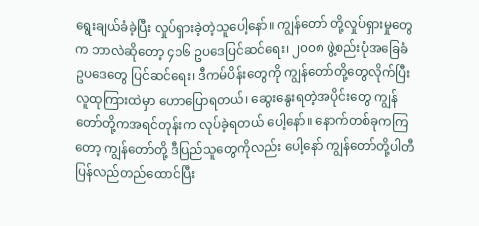ရွေးချယ်ခံခဲ့ပြီး လှုပ်ရှားခဲ့တဲ့သူပေါ့နော်။ ကျွန်တော် တို့လှုပ်ရှားမှုတွေက ဘာလဲဆိုတော့ ၄၁၆ ဥပဒေပြင်ဆင်ရေး၊ ၂၀၀၈ ဖွဲ့စည်းပုံအခြေခံ ဥပဒေတွေ ပြင်ဆင်ရေး၊ ဒီကမ်ပိန်းတွေကို ကျွန်တော်တို့တွေလိုက်ပြီး လူထုကြားထဲမှာ ဟောပြောရတယ်၊ ဆွေးနွေးရတဲ့အပိုင်းတွေ ကျွန်တော်တို့ကအရင်တုန်းက လုပ်ခဲ့ရတယ် ပေါ့နော်။ နောက်တစ်ခုကကြတော့ ကျွန်တော်တို့ ဒီပြည်သူတွေကိုလည်း ပေါ့နော် ကျွန်တော်တို့ပါတီပြန်လည်တည်ထောင်ပြီး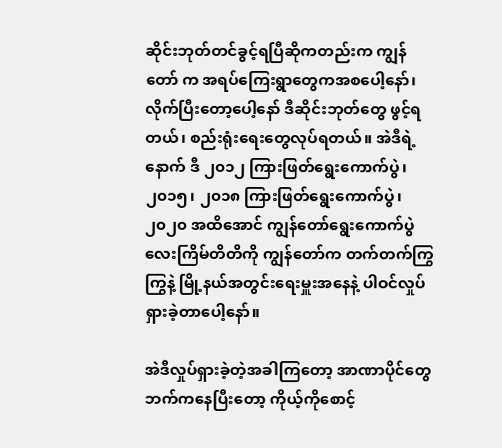ဆိုင်းဘုတ်တင်ခွင့်ရပြီဆိုကတည်းက ကျွန်တော် က အရပ်ကြေးရွာတွေကအစပေါ့နော်၊ လိုက်ပြီးတော့ပေါ့နော် ဒီဆိုင်းဘုတ်တွေ ဖွင့်ရတယ်၊ စည်းရုံးရေးတွေလုပ်ရတယ်။ အဲဒီရဲ့နောက် ဒီ ၂၀၁၂ ကြားဖြတ်ရွေးကောက်ပွဲ၊ ၂၀၁၅၊ ၂၀၁၈ ကြားဖြတ်ရွေးကောက်ပွဲ၊ ၂၀၂၀ အထိအောင် ကျွန်တော်ရွေးကောက်ပွဲ လေးကြိမ်တိတိကို ကျွန်တော်က တက်တက်ကြွကြွနဲ့ မြို့နယ်အတွင်းရေးမှူးအနေနဲ့ ပါဝင်လှုပ်ရှားခဲ့တာပေါ့နော်။

အဲဒီလှုပ်ရှားခဲ့တဲ့အခါကြတော့ အာဏာပိုင်တွေဘက်ကနေပြီးတော့ ကိုယ့်ကိုစောင့်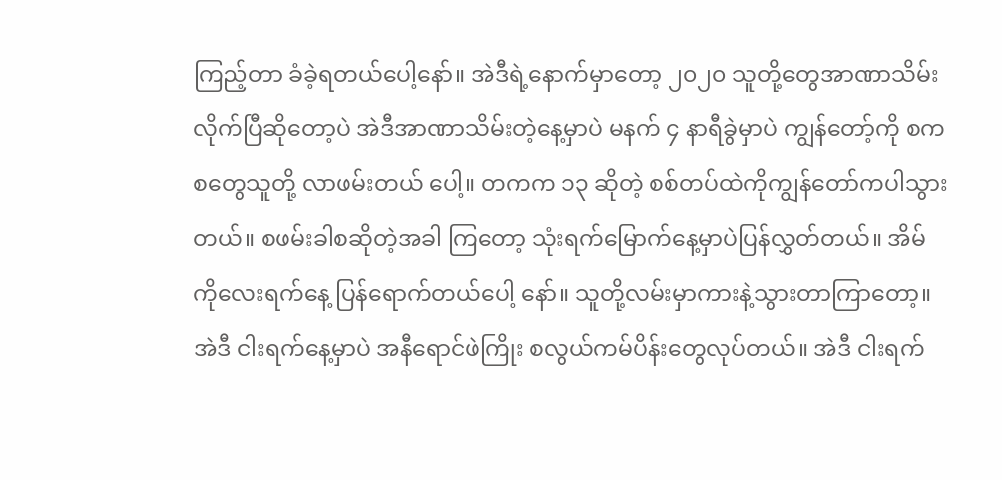ကြည့်တာ ခံခဲ့ရတယ်ပေါ့နော်။ အဲဒီရဲ့နောက်မှာတော့ ၂၀၂၀ သူတို့တွေအာဏာသိမ်းလိုက်ပြီဆိုတော့ပဲ အဲဒီအာဏာသိမ်းတဲ့နေ့မှာပဲ မနက် ၄ နာရီခွဲမှာပဲ ကျွန်တော့်ကို စကစတွေသူတို့ လာဖမ်းတယ် ပေါ့။ တကက ၁၃ ဆိုတဲ့ စစ်တပ်ထဲကိုကျွန်တော်ကပါသွားတယ်။ စဖမ်းခါစဆိုတဲ့အခါ ကြတော့ သုံးရက်မြောက်နေ့မှာပဲပြန်လွှတ်တယ်။ အိမ်ကိုလေးရက်နေ့ ပြန်ရောက်တယ်ပေါ့ နော်။ သူတို့လမ်းမှာကားနဲ့သွားတာကြာတော့။ အဲဒီ ငါးရက်နေ့မှာပဲ အနီရောင်ဖဲကြိုး စလွယ်ကမ်ပိန်းတွေလုပ်တယ်။ အဲဒီ ငါးရက်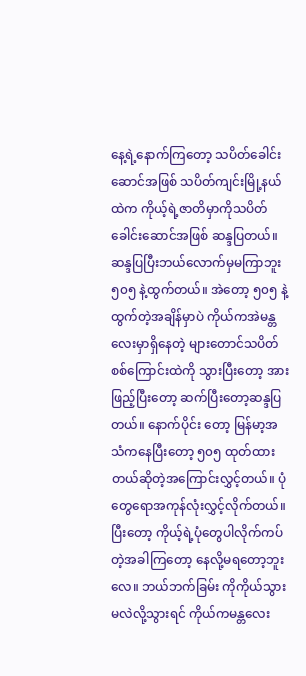နေ့ရဲ့နောက်ကြတော့ သပိတ်ခေါင်းဆောင်အဖြစ် သပိတ်ကျင်းမြို့နယ်ထဲက ကိုယ့်ရဲ့ဇာတိမှာကိုသပိတ် ခေါင်းဆောင်အဖြစ် ဆန္ဒပြတယ်။ ဆန္ဒပြပြီးဘယ်လောက်မှမကြာဘူး ၅၀၅ နဲ့ထွက်တယ်။ အဲတော့ ၅၀၅ နဲ့ထွက်တဲ့အချိန်မှာပဲ ကိုယ်ကအဲမန္တလေးမှာရှိနေတဲ့ များတောင်သပိတ် စစ်ကြောင်းထဲကို သွားပြီးတော့ အားဖြည့်ပြီးတော့ ဆက်ပြီးတော့ဆန္ဒပြတယ်။ နောက်ပိုင်း တော့ မြန်မာ့အသံကနေပြီးတော့ ၅၀၅ ထုတ်ထားတယ်ဆိုတဲ့အကြောင်းလွှင့်တယ်။ ပုံတွေရောအကုန်လုံးလွှင့်လိုက်တယ်။ ပြီးတော့ ကိုယ့်ရဲ့ပုံတွေပါလိုက်ကပ်တဲ့အခါကြတော့ နေလို့မရတော့ဘူးလေ။ ဘယ်ဘက်ခြမ်း ကိုကိုယ်သွားမလဲလို့သွားရင် ကိုယ်ကမန္တလေး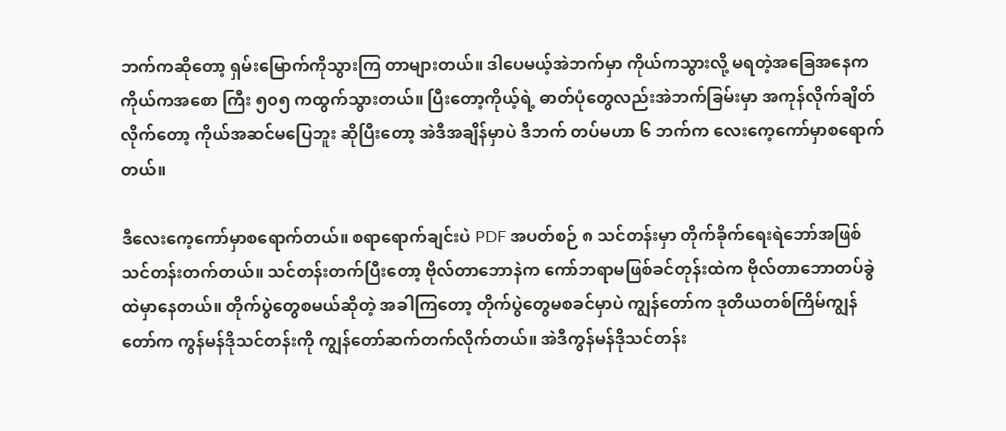ဘက်ကဆိုတော့ ရှမ်းမြောက်ကိုသွားကြ တာများတယ်။ ဒါပေမယ့်အဲဘက်မှာ ကိုယ်ကသွားလို့ မရတဲ့အခြေအနေက ကိုယ်ကအစော ကြီး ၅၀၅ ကထွက်သွားတယ်။ ပြီးတော့ကိုယ့်ရဲ့ ဓာတ်ပုံတွေလည်းအဲဘက်ခြမ်းမှာ အကုန်လိုက်ချိတ်လိုက်တော့ ကိုယ်အဆင်မပြေဘူး ဆိုပြီးတော့ အဲဒီအချိန်မှာပဲ ဒီဘက် တပ်မဟာ ၆ ဘက်က လေးကေ့ကော်မှာစရောက်တယ်။

ဒီလေးကေ့ကော်မှာစရောက်တယ်။ စရာရောက်ချင်းပဲ PDF အပတ်စဉ် ၈ သင်တန်းမှာ တိုက်ခိုက်ရေးရဲဘော်အဖြစ်သင်တန်းတက်တယ်။ သင်တန်းတက်ပြီးတော့ ဗိုလ်တာဘောနဲက ကော်ဘရာမဖြစ်ခင်တုန်းထဲက ဗိုလ်တာဘောတပ်ခွဲထဲမှာနေတယ်။ တိုက်ပွဲတွေစမယ်ဆိုတဲ့ အခါကြတော့ တိုက်ပွဲတွေမစခင်မှာပဲ ကျွန်တော်က ဒုတိယတစ်ကြိမ်ကျွန်တော်က ကွန်မန်ဒိုသင်တန်းကို ကျွန်တော်ဆက်တက်လိုက်တယ်။ အဲဒီကွန်မန်ဒိုသင်တန်း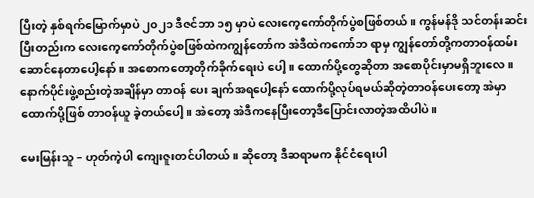ပြီးတဲ့ နှစ်ရက်မြောက်မှာပဲ ၂၀၂၁ ဒီဇင်ဘာ ၁၅ မှာပဲ လေးကေ့‌ကော်တိုက်ပွဲစဖြစ်တယ်။ ကွန်မန်ဒို သင်တန်းဆင်းပြီးတည်းက လေးကေ့‌ကော်တိုက်ပွဲစဖြစ်ထဲကကျွန်တော်က အဲဒီထဲကကော်ဘ ရာမှ ကျွန်တော်တို့ကတာဝန်ထမ်းဆောင်နေတာပေါ့နော်။ အစောကတော့တိုက်ခိုက်ရေးပဲ ပေါ့။ ထောက်ပို့တွေဆိုတာ အစောပိုင်းမှာမရှိဘူးလေ။ နောက်ပိုင်းဖွဲ့စည်းတဲ့အချိန်မှာ တာဝန် ပေး ချက်အရပေါ့နော် ထောက်ပို့လုပ်ရမယ်ဆိုတဲ့တာဝန်ပေးတော့ အဲမှာထောက်ပို့ဖြစ် တာဝန်ယူ ခဲ့တယ်ပေါ့။ အဲတော့ အဲဒီကနေပြီးတော့ဒီပြောင်းလာတဲ့အထိပါပဲ။

မေးမြန်းသူ – ဟုတ်ကဲ့ပါ ကျေးဇူးတင်ပါတယ်။ ဆိုတော့ ဒီဆရာမက နိုင်ငံရေးပါ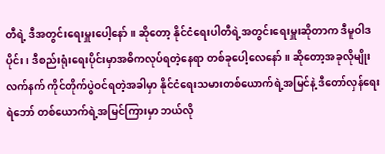တီရဲ့ ဒီအတွင်းရေးမှူးပေါ့နော်။ ဆိုတော့ နိုင်ငံရေးပါတီရဲ့အတွင်းရေးမှူးဆိုတာက ဒီမူဝါဒပိုင်း၊ ဒီစည်းရုံးရေးပိုင်းမှာအဓိကလုပ်ရတဲ့နေရာ တစ်ခုပေါ့လေနော်။ ဆိုတော့အခုလိုမျိုး လက်နက် ကိုင်တိုက်ပွဲဝင်ရတဲ့အခါမှာ နိုင်ငံရေးသမားတစ်ယောက်ရဲ့အမြင်နဲ့ ဒီတော်လှန်ရေး ရဲဘော် တစ်ယောက်ရဲ့အမြင်ကြားမှာ ဘယ်လို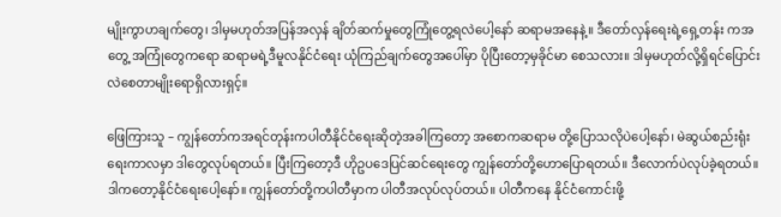မျိုးကွာဟချက်တွေ၊ ဒါမှမဟုတ်အပြန်အလှန် ချိတ်ဆက်မှုတွေကြုံတွေ့ရလဲပေါ့နော် ဆရာမအနေနဲ့။ ဒီတော်လှန်ရေးရဲ့ရှေ့တန်း ကအတွေ့ အကြုံတွေကရော ဆရာမရဲ့ဒီမူလနိုင်ငံရေး ယုံကြည်ချက်တွေအပေါ်မှာ ပိုပြီးတော့မှခိုင်မာ စေသလား။ ဒါမှမဟုတ်လို့ရှိရင်ပြောင်းလဲစေတာမျိုးရောရှိလားရှင့်။

ဖြေကြားသူ – ကျွန်တော်ကအရင်တုန်းကပါတီနိုင်ငံရေးဆိုတဲ့အခါကြတော့ အစောကဆရာမ တို့ပြောသလိုပဲပေါ့နော်၊ မဲဆွယ်စည်းရုံးရေးကာလမှာ ဒါတွေလုပ်ရတယ်။ ပြီးကြတော့ဒီ ဟိုဥပဒေပြင်ဆင်ရေးတွေ ကျွန်တော်တို့ဟောပြောရတယ်။ ဒီလောက်ပဲလုပ်ခဲ့ရတယ်။ ဒါကတော့နိုင်ငံရေးပေါ့နော်။ ကျွန်တော်တို့ကပါတီမှာက ပါတီအလုပ်လုပ်တယ်။ ပါတီကနေ နိုင်ငံကောင်းဖို့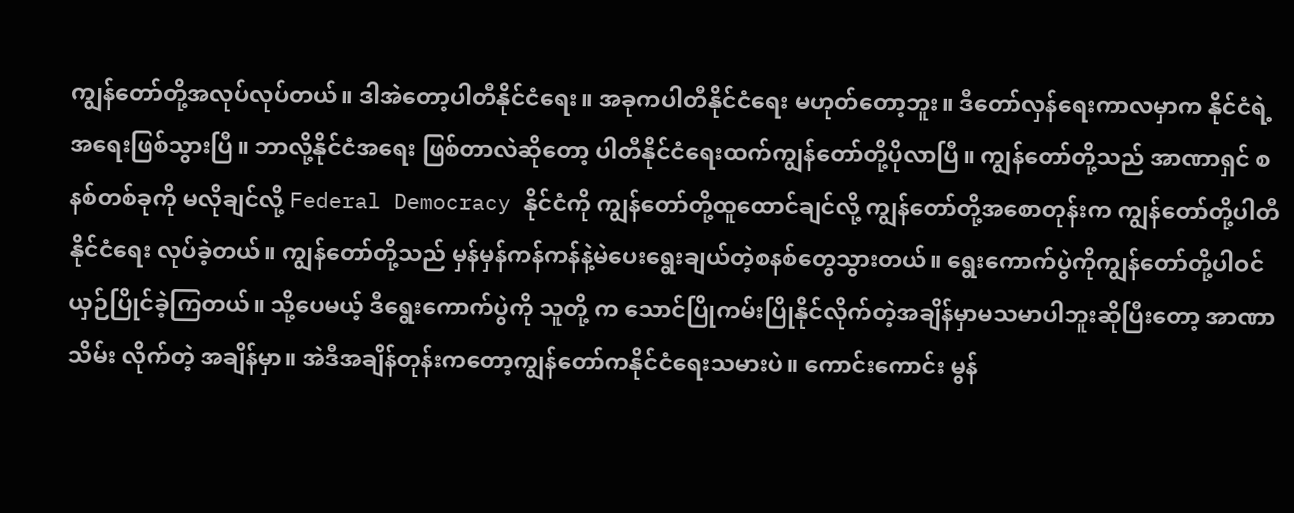ကျွန်တော်တို့အလုပ်လုပ်တယ်။ ဒါအဲတော့ပါတီနိုင်ငံရေး။ အခုကပါတီနိုင်ငံရေး မဟုတ်တော့ဘူး။ ဒီတော်လှန်ရေးကာလမှာက နိုင်ငံရဲ့အရေးဖြစ်သွားပြီ။ ဘာလို့နိုင်ငံအရေး ဖြစ်တာလဲဆိုတော့ ပါတီနိုင်ငံရေးထက်ကျွန်တော်တို့ပိုလာပြီ။ ကျွန်တော်တို့သည် အာဏာရှင် စနစ်တစ်ခုကို မလိုချင်လို့ Federal Democracy နိုင်ငံကို ကျွန်တော်တို့ထူထောင်ချင်လို့ ကျွန်တော်တို့အစောတုန်းက ကျွန်တော်တို့ပါတီ နိုင်ငံရေး လုပ်ခဲ့တယ်။ ကျွန်တော်တို့သည် မှန်မှန်ကန်ကန်နဲ့မဲပေးရွေးချယ်တဲ့စနစ်တွေသွားတယ်။ ရွေးကောက်ပွဲကိုကျွန်တော်တို့ပါဝင်ယှဉ်ပြိုင်ခဲ့ကြတယ်။ သို့ပေမယ့် ဒီရွေးကောက်ပွဲကို သူတို့ က သောင်ပြိုကမ်းပြိုနိုင်လိုက်တဲ့အချိန်မှာမသမာပါဘူးဆိုပြီးတော့ အာဏာသိမ်း လိုက်တဲ့ အချိန်မှာ။ အဲဒီအချိန်တုန်းကတော့ကျွန်တော်ကနိုင်ငံရေးသမားပဲ။ ကောင်းကောင်း မွန်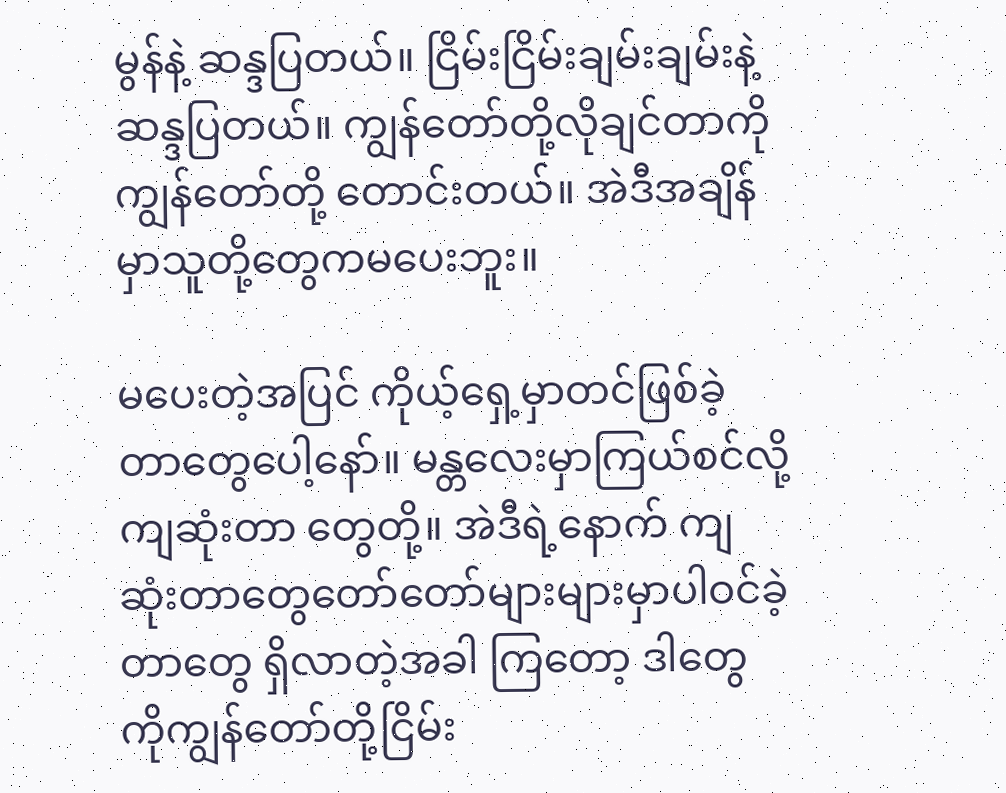မွန်နဲ့ ဆန္ဒပြတယ်။ ငြိမ်းငြိမ်းချမ်းချမ်းနဲ့ဆန္ဒပြတယ်။ ကျွန်တော်တို့လိုချင်တာကို ကျွန်တော်တို့ တောင်းတယ်။ အဲဒီအချိန်မှာသူတို့တွေကမပေးဘူး။

မပေးတဲ့အပြင် ကိုယ့်ရှေ့မှာတင်ဖြစ်ခဲ့တာတွေပေါ့နော်။ မန္တလေးမှာကြယ်စင်လို့ ကျဆုံးတာ တွေတို့။ အဲဒီရဲ့နောက် ကျဆုံးတာတွေတော်တော်များများမှာပါဝင်ခဲ့တာတွေ ရှိလာတဲ့အခါ ကြတော့ ဒါတွေကိုကျွန်တော်တို့ငြိမ်း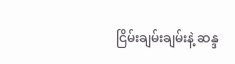ငြိမ်းချမ်းချမ်းနဲ့ ဆန္ဒ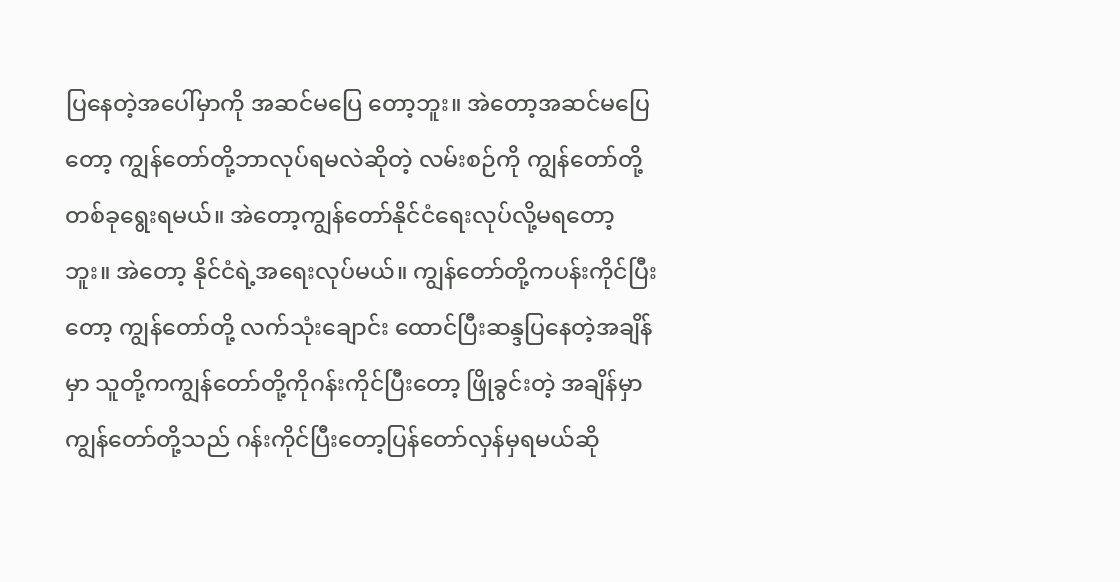ပြနေတဲ့အပေါ်မှာကို အဆင်မပြေ တော့ဘူး။ အဲတော့အဆင်မပြေတော့ ကျွန်တော်တို့ဘာလုပ်ရမလဲဆိုတဲ့ လမ်းစဉ်ကို ကျွန်တော်တို့တစ်ခုရွေးရမယ်။ အဲတော့ကျွန်တော်နိုင်ငံရေးလုပ်လို့မရတော့ဘူး။ အဲတော့ နိုင်ငံရဲ့အရေးလုပ်မယ်။ ကျွန်တော်တို့ကပန်းကိုင်ပြီးတော့ ကျွန်တော်တို့ လက်သုံးချောင်း ထောင်ပြီးဆန္ဒပြနေတဲ့အချိန်မှာ သူတို့ကကျွန်တော်တို့ကိုဂန်းကိုင်ပြီးတော့ ဖြိုခွင်းတဲ့ အချိန်မှာ ကျွန်တော်တို့သည် ဂန်းကိုင်ပြီးတော့ပြန်တော်လှန်မှရမယ်ဆို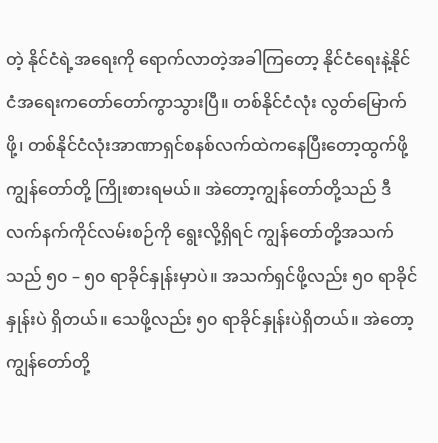တဲ့ နိုင်ငံရဲ့အရေးကို ရောက်လာတဲ့အခါကြတော့ နိုင်ငံရေးနဲ့နိုင်ငံအရေးကတော်တော်ကွာသွားပြီ။ တစ်နိုင်ငံလုံး လွတ်မြောက်ဖို့၊ တစ်နိုင်ငံလုံးအာဏာရှင်စနစ်လက်ထဲကနေပြီးတော့ထွက်ဖို့ ကျွန်တော်တို့ ကြိုးစားရမယ်။ အဲတော့ကျွန်တော်တို့သည် ဒီလက်နက်ကိုင်လမ်းစဉ်ကို ရွေးလို့ရှိရင် ကျွန်တော်တို့အသက်သည် ၅၀ – ၅၀ ရာခိုင်နှုန်းမှာပဲ။ အသက်ရှင်ဖို့လည်း ၅၀ ရာခိုင်နှုန်းပဲ ရှိတယ်။ သေဖို့လည်း ၅၀ ရာခိုင်နှုန်းပဲရှိတယ်။ အဲတော့ကျွန်တော်တို့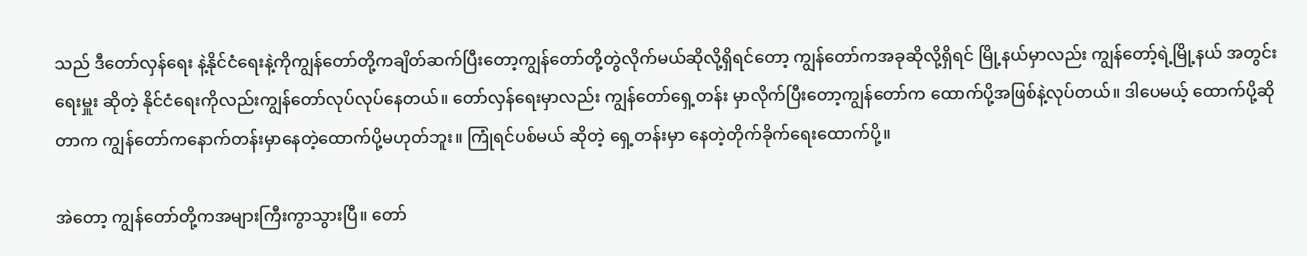သည် ဒီတော်လှန်ရေး နဲ့နိုင်ငံရေးနဲ့ကိုကျွန်တော်တို့ကချိတ်ဆက်ပြီးတော့ကျွန်တော်တို့တွဲလိုက်မယ်ဆိုလို့ရှိရင်တော့ ကျွန်တော်ကအခုဆိုလို့ရှိရင် မြို့နယ်မှာလည်း ကျွန်တော့်ရဲ့မြို့နယ် အတွင်းရေးမှူး ဆိုတဲ့ နိုင်ငံရေးကိုလည်းကျွန်တော်လုပ်လုပ်နေတယ်။ တော်လှန်ရေးမှာလည်း ကျွန်တော်ရှေ့တန်း မှာလိုက်ပြီးတော့ကျွန်တော်က ထောက်ပို့အဖြစ်နဲ့လုပ်တယ်။ ဒါပေမယ့် ထောက်ပို့ဆိုတာက ကျွန်တော်ကနောက်တန်းမှာနေတဲ့ထောက်ပို့မဟုတ်ဘူး။ ကြုံရင်ပစ်မယ် ဆိုတဲ့ ရှေ့တန်းမှာ နေတဲ့တိုက်ခိုက်ရေးထောက်ပို့။

အဲတော့ ကျွန်တော်တို့ကအများကြီးကွာသွားပြီ။ တော်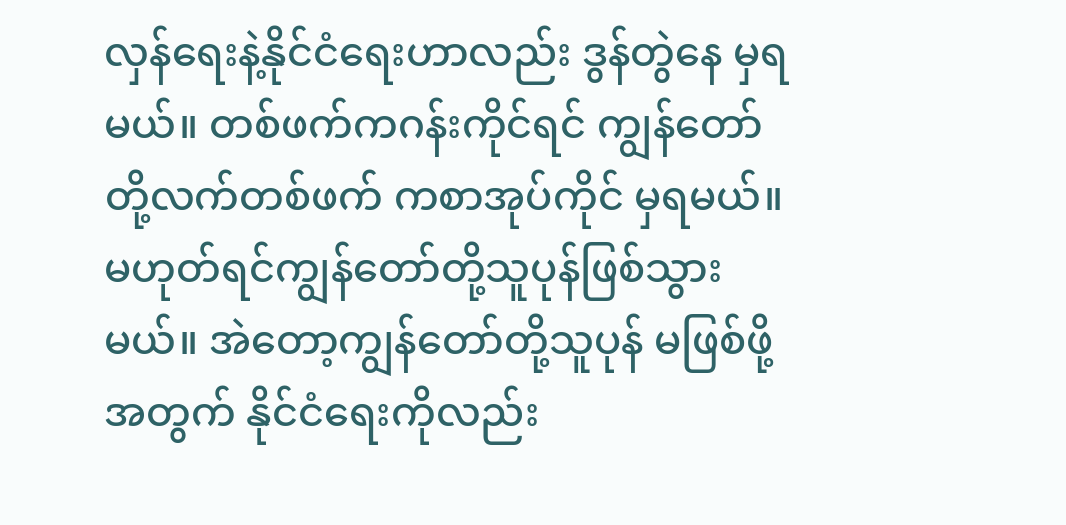လှန်ရေးနဲ့နိုင်ငံရေးဟာလည်း ဒွန်တွဲနေ မှရမယ်။ တစ်ဖက်ကဂန်းကိုင်ရင် ကျွန်တော်တို့လက်တစ်ဖက် ကစာအုပ်ကိုင် မှရမယ်။ မဟုတ်ရင်ကျွန်တော်တို့သူပုန်ဖြစ်သွားမယ်။ အဲတော့ကျွန်တော်တို့သူပုန် မဖြစ်ဖို့အတွက် နိုင်ငံရေးကိုလည်း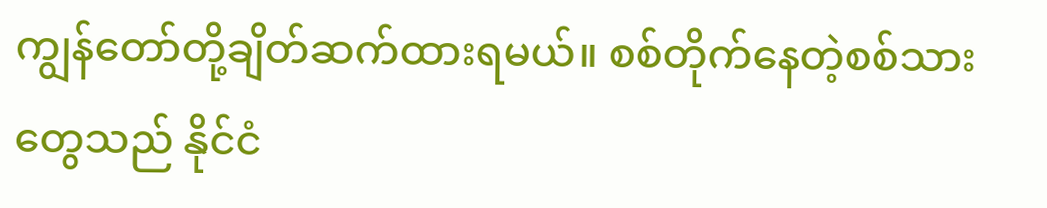ကျွန်တော်တို့ချိတ်ဆက်ထားရမယ်။ စစ်တိုက်နေတဲ့စစ်သား တွေသည် နိုင်ငံ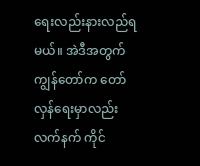ရေးလည်းနားလည်ရမယ်။ အဲဒီအတွက်ကျွန်တော်က တော်လှန်ရေးမှာလည်း လက်နက် ကိုင်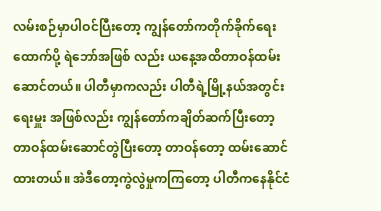လမ်းစဉ်မှာပါဝင်ပြီးတော့ ကျွန်တော်ကတိုက်ခိုက်ရေးထောက်ပို့ ရဲဘော်အဖြစ် လည်း ယနေ့အထိတာဝန်ထမ်းဆောင်တယ်။ ပါတီမှာကလည်း ပါတီရဲ့မြို့နယ်အတွင်းရေးမှူး အဖြစ်လည်း ကျွန်တော်ကချိတ်ဆက်ပြီးတော့တာဝန်ထမ်းဆောင်တွဲပြီးတော့ တာဝန်တော့ ထမ်းဆောင်ထားတယ်။ အဲဒီတော့ကွဲလွဲမှုကကြတော့ ပါတီကနေနိုင်ငံ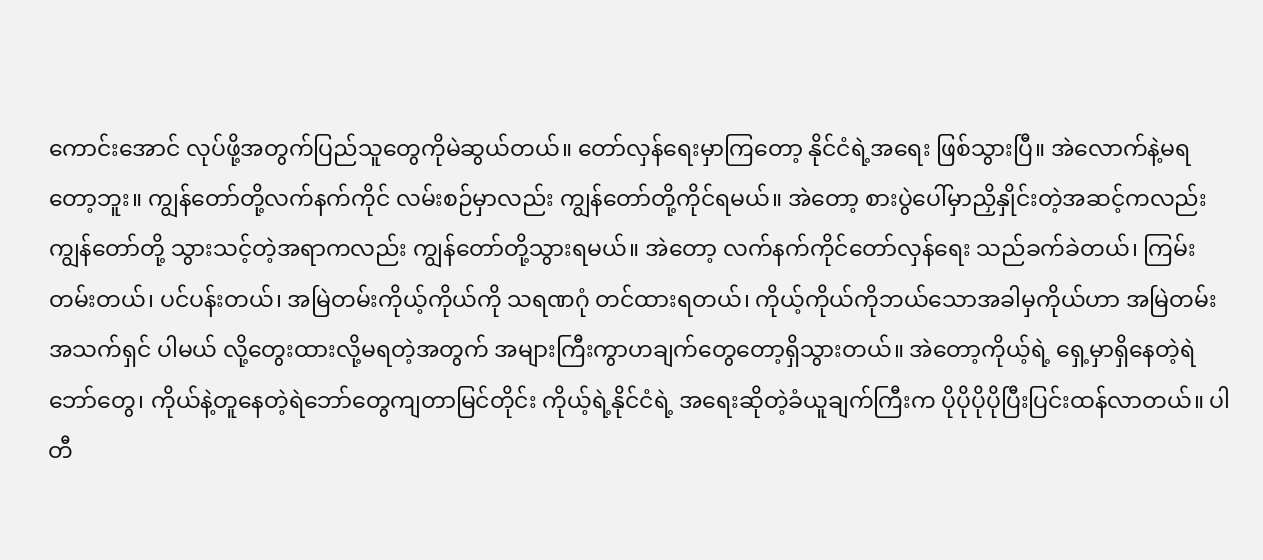ကောင်းအောင် လုပ်ဖို့အတွက်ပြည်သူတွေကိုမဲဆွယ်တယ်။ တော်လှန်ရေးမှာကြတော့ နိုင်ငံရဲ့အရေး ဖြစ်သွားပြီ။ အဲလောက်နဲ့မရတော့ဘူး။ ကျွန်တော်တို့လက်နက်ကိုင် လမ်းစဉ်မှာလည်း ကျွန်တော်တို့ကိုင်ရမယ်။ အဲတော့ စားပွဲပေါ်မှာညှိနှိုင်းတဲ့အဆင့်ကလည်း ကျွန်တော်တို့ သွားသင့်တဲ့အရာကလည်း ကျွန်တော်တို့သွားရမယ်။ အဲတော့ လက်နက်ကိုင်တော်လှန်ရေး သည်ခက်ခဲတယ်၊ ကြမ်းတမ်းတယ်၊ ပင်ပန်းတယ်၊ အမြဲတမ်းကိုယ့်ကိုယ်ကို သရဏဂုံ တင်ထားရတယ်၊ ကိုယ့်ကိုယ်ကိုဘယ်သောအခါမှကိုယ်ဟာ အမြဲတမ်းအသက်ရှင် ပါမယ် လို့တွေးထားလို့မရတဲ့အတွက် အများကြီးကွာဟချက်တွေတော့ရှိသွားတယ်။ အဲတော့ကိုယ့်ရဲ့ ရှေ့မှာရှိနေတဲ့ရဲဘော်တွေ၊ ကိုယ်နဲ့တူနေတဲ့ရဲဘော်တွေကျတာမြင်တိုင်း ကိုယ့်ရဲ့နိုင်ငံရဲ့ အရေးဆိုတဲ့ခံယူချက်ကြီးက ပိုပိုပိုပိုပြီးပြင်းထန်လာတယ်။ ပါတီ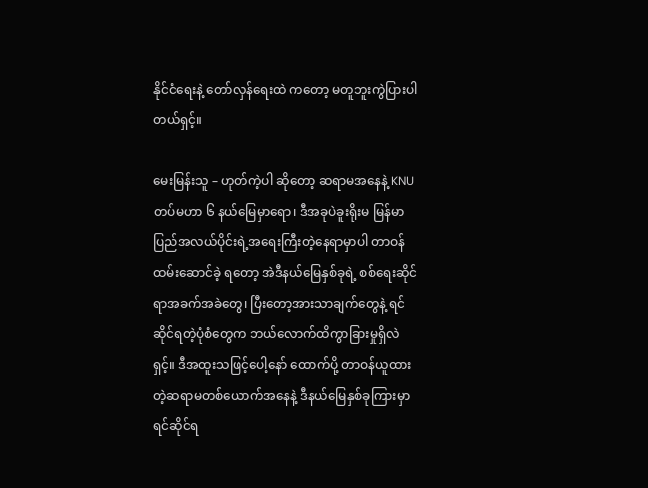နိုင်ငံရေးနဲ့ တော်လှန်ရေးထဲ ကတော့ မတူဘူးကွဲပြားပါတယ်ရှင့်။

မေးမြန်းသူ – ဟုတ်ကဲ့ပါ ဆိုတော့ ဆရာမအနေနဲ့ KNU တပ်မဟာ ၆ နယ်မြေမှာရော၊ ဒီအခုပဲခူးရိုးမ မြန်မာပြည်အလယ်ပိုင်းရဲ့အရေးကြီးတဲ့နေရာမှာပါ တာဝန်ထမ်းဆောင်ခဲ့ ရတော့ အဲဒီနယ်မြေနှစ်ခုရဲ့ စစ်ရေးဆိုင်ရာအခက်အခဲတွေ၊ ပြီးတော့အားသာချက်တွေနဲ့ ရင်ဆိုင်ရတဲ့ပုံစံတွေက ဘယ်လောက်ထိကွာခြားမှုရှိလဲရှင့်။ ဒီအထူးသဖြင့်ပေါ့နော် ထောက်ပို့ တာဝန်ယူထားတဲ့ဆရာမတစ်ယောက်အနေနဲ့ ဒီနယ်မြေနှစ်ခုကြားမှာရင်ဆိုင်ရ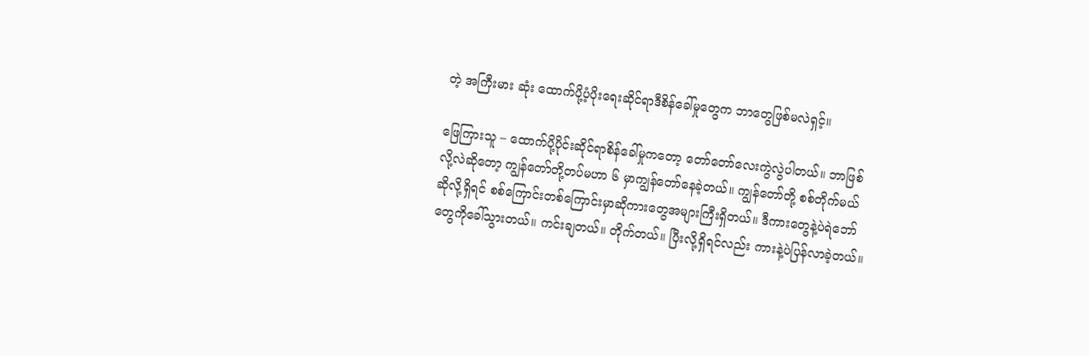တဲ့ အကြီးမား ဆုံး ထောက်ပို့ပံ့ပိုးရေးဆိုင်ရာဒီစိန်ခေါ်မှုတွေက ဘာတွေဖြစ်မလဲရှင့်။

ဖြေကြားသူ – ထောက်ပို့ပိုင်းဆိုင်ရာစိန်ခေါ်မှုကတော့ တော်တော်လေးကွဲလွဲပါတယ်။ ဘာဖြစ်လို့လဲဆိုတော့ ကျွန်တော်တို့တပ်မဟာ ၆ မှာကျွန်တော်နေခဲ့တယ်။ ကျွန်တော်တို့ စစ်တိုက်မယ်ဆိုလို့ရှိရင် စစ်ကြောင်းတစ်ကြောင်းမှာဆိုကားတွေအများကြီးရှိတယ်။ ဒီကားတွေနဲ့ပဲရဲဘော်တွေကိုခေါ်သွားတယ်။ ကင်းချတယ်။ တိုက်တယ်။ ပြီးလို့ရှိရင်လည်း ကားနဲ့ပဲပြန်လာခဲ့တယ်။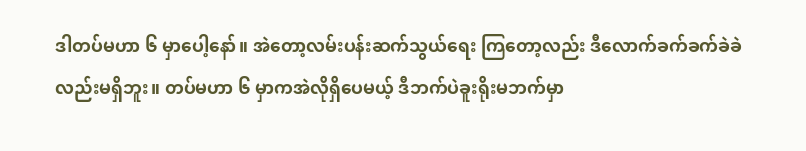ဒါတပ်မဟာ ၆ မှာပေါ့နော်။ အဲတော့လမ်းပန်းဆက်သွယ်ရေး ကြတော့လည်း ဒီလောက်ခက်ခက်ခဲခဲလည်းမရှိဘူး။ တပ်မဟာ ၆ မှာကအဲလိုရှိပေမယ့် ဒီဘက်ပဲခူးရိုးမဘက်မှာ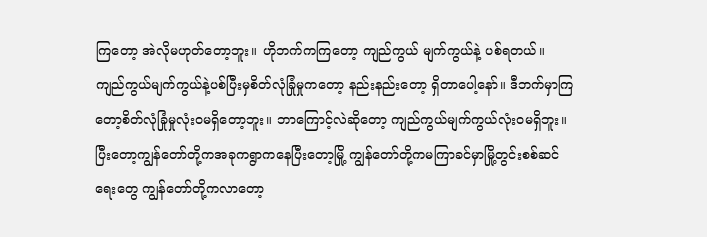ကြတော့ အဲလိုမဟုတ်တော့ဘူး။ ဟိုဘက်ကကြတော့ ကျည်ကွယ် မျက်ကွယ်နဲ့ ပစ်ရတယ်။ ကျည်ကွယ်မျက်ကွယ်နဲ့ပစ်ပြီးမှစိတ်လုံခြုံမှုကတော့ နည်းနည်းတော့ ရှိတာပေါ့နော်။ ဒီဘက်မှာကြတော့စိတ်လုံခြုံမှုလုံးဝမရှိတော့ဘူး။ ဘာကြောင့်လဲဆိုတော့ ကျည်ကွယ်မျက်ကွယ်လုံးဝမရှိဘူး။ ပြီးတော့ကျွန်တော်တို့ကအခုကရွာကနေပြီးတော့မြို့ ကျွန်တော်တို့ကမကြာခင်မှာမြို့တွင်းစစ်ဆင်ရေးတွေ ကျွန်တော်တို့ကလာတော့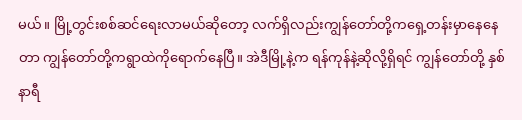မယ်။ မြို့တွင်းစစ်ဆင်ရေးလာမယ်ဆိုတော့ လက်ရှိလည်းကျွန်တော်တို့ကရှေ့တန်းမှာနေနေတာ ကျွန်တော်တို့ကရွာထဲကိုရောက်နေပြီ။ အဲဒီမြို့နဲ့က ရန်ကုန်နဲ့ဆိုလို့ရှိရင် ကျွန်တော်တို့ နှစ်နာရီ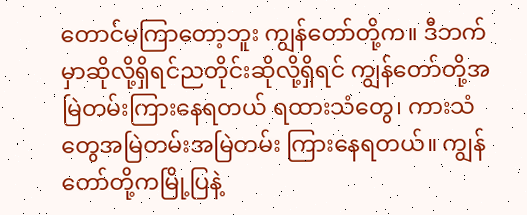တောင်မကြာတော့ဘူး ကျွန်တော်တို့က။ ဒီဘက်မှာဆိုလို့ရှိရင်ညတိုင်းဆိုလို့ရှိရင် ကျွန်တော်တို့အမြဲတမ်းကြားနေရတယ် ရထားသံတွေ၊ ကားသံတွေအမြဲတမ်းအမြဲတမ်း ကြားနေရတယ်။ ကျွန်တော်တို့ကမြို့ပြနဲ့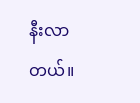နီးလာတယ်။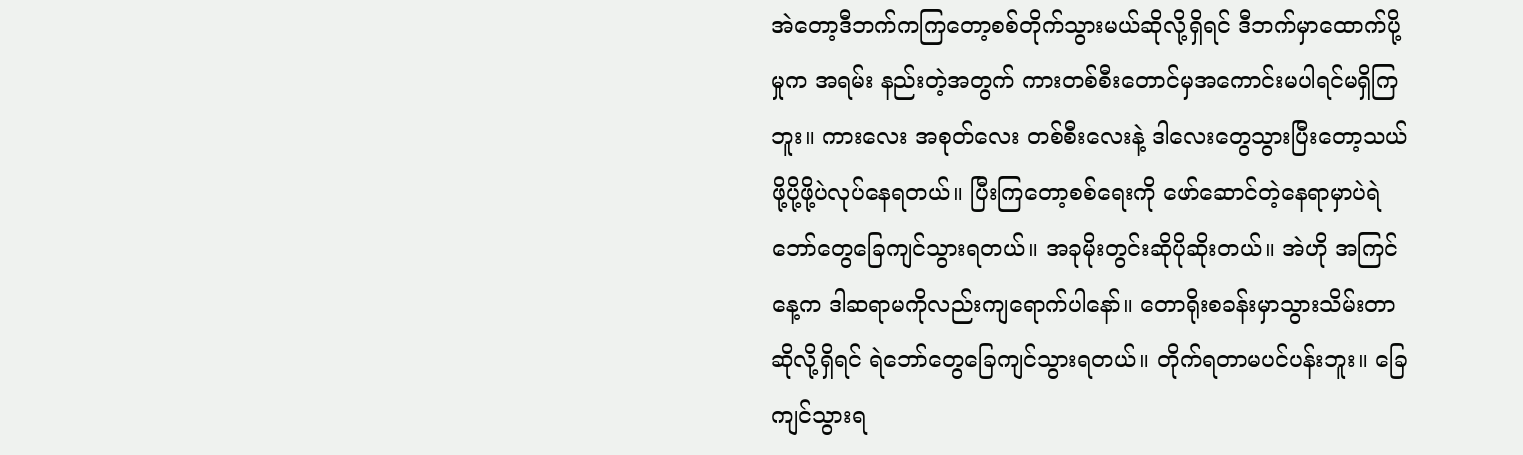အဲတော့ဒီဘက်ကကြတော့စစ်တိုက်သွားမယ်ဆိုလို့ရှိရင် ဒီဘက်မှာထောက်ပို့မှုက အရမ်း နည်းတဲ့အတွက် ကားတစ်စီးတောင်မှအကောင်းမပါရင်မရှိကြဘူး။ ကားလေး အစုတ်လေး တစ်စီးလေးနဲ့ ဒါလေးတွေသွားပြီးတော့သယ်ဖို့ပို့ဖို့ပဲလုပ်နေရတယ်။ ပြီးကြတော့စစ်ရေးကို ဖော်ဆောင်တဲ့နေရာမှာပဲရဲဘော်တွေခြေကျင်သွားရတယ်။ အခုမိုးတွင်းဆိုပိုဆိုးတယ်။ အဲဟို အကြင်နေ့က ဒါဆရာမကိုလည်းကျရောက်ပါနော်။ တောရိုးစခန်းမှာသွားသိမ်းတာ ဆိုလို့ရှိရင် ရဲဘော်တွေခြေကျင်သွားရတယ်။ တိုက်ရတာမပင်ပန်းဘူး။ ခြေကျင်သွားရ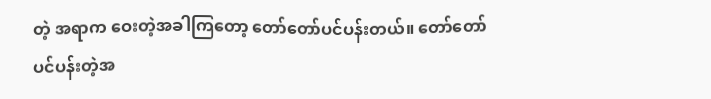တဲ့ အရာက ဝေးတဲ့အခါကြတော့ တော်တော်ပင်ပန်းတယ်။ တော်တော်ပင်ပန်းတဲ့အ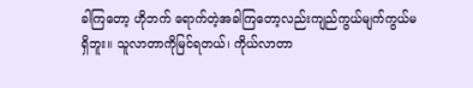ခါကြတော့ ဟိုဘက် ရောက်တဲ့အခါကြတော့လည်းကျည်ကွယ်မျက်ကွယ်မရှိဘူး။ သူလာတာကိုမြင်ရတယ်၊ ကိုယ်လာတာ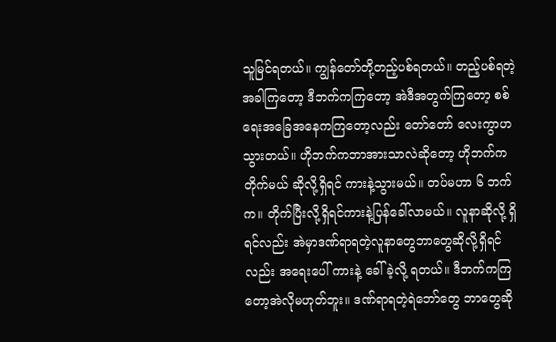သူမြင်ရတယ်။ ကျွန်တော်တို့တည့်ပစ်ရတယ်။ တည့်ပစ်ရတဲ့အခါကြတော့ ဒီဘက်ကကြတော့ အဲဒီအတွက်ကြတော့ စစ်ရေးအခြေအနေကကြတော့လည်း တော်တော် လေးကွာဟသွားတယ်။ ဟိုဘက်ကဘာအားသာလဲဆိုတော့ ဟိုဘက်ကတိုက်မယ် ဆိုလို့ရှိရင် ကားနဲ့သွားမယ်။ တပ်မဟာ ၆ ဘက်က။ တိုက်ပြီးလို့ရှိရင်ကားနဲ့ပြန်ခေါ်လာမယ်။ လူနာဆိုလို့ ရှိရင်လည်း အဲမှာဒဏ်ရာရတဲ့လူနာတွေဘာတွေဆိုလို့ရှိရင်လည်း အရေးပေါ် ကားနဲ့ ခေါ်ခဲ့လို့ ရတယ်။ ဒီဘက်ကကြတော့အဲလိုမဟုတ်ဘူး။ ဒဏ်ရာရတဲ့ရဲဘော်တွေ ဘာတွေဆို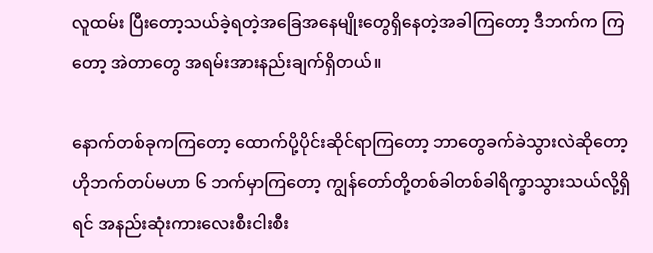လူထမ်း ပြီးတော့သယ်ခဲ့ရတဲ့အခြေအနေမျိုးတွေရှိနေတဲ့အခါကြတော့ ဒီဘက်က ကြတော့ အဲတာတွေ အရမ်းအားနည်းချက်ရှိတယ်။

နောက်တစ်ခုကကြတော့ ထောက်ပို့ပိုင်းဆိုင်ရာကြတော့ ဘာတွေခက်ခဲသွားလဲဆိုတော့ ဟိုဘက်တပ်မဟာ ၆ ဘက်မှာကြတော့ ကျွန်တော်တို့တစ်ခါတစ်ခါရိက္ခာသွားသယ်လို့ရှိရင် အနည်းဆုံးကားလေးစီးငါးစီး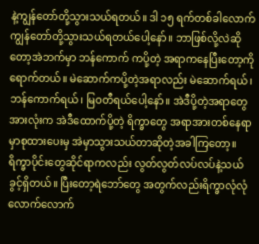နဲ့ကျွန်တော်တို့သွားသယ်ရတယ်။ ဒါ ၁၅ ရက်တစ်ခါလောက် ကျွန်တော်တို့သွားသယ်ရတယ်ပေါ့နော်။ ဘာဖြစ်လို့လဲဆိုတော့အဲဘက်မှာ ဘန်ကောက် ကပို့တဲ့ အရာကနေပြီးတော့ကိုရောက်တယ်။ မဲဆောက်ကပို့တဲ့အရာလည်း မဲဆောက်ရယ်၊ ဘန်ကောက်ရယ်၊ မြဝတီရယ်ပေါ့နော်။ အဲဒီပို့တဲ့အရာတွေအားလုံးက အဲဒီထောက်ပို့တဲ့ ရိက္ခာတွေ အရာအားတစ်နေရာမှာစုထားပေးမှ အဲမှာသွားသယ်တာဆိုတဲ့အခါကြတော့။ ရိက္ခာပိုင်းတွေဆိုင်ရာကလည်း လွတ်လွတ်လပ်လပ်နဲ့သယ်ခွင့်ရှိတယ်။ ပြီးတော့ရဲဘော်တွေ အတွက်လည်းရိက္ခာလုံလုံလောက်လောက်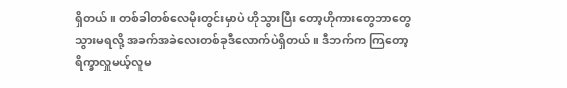ရှိတယ်။ တစ်ခါတစ်လေမိုးတွင်းမှာပဲ ဟိုသွားပြီး တော့ဟိုကားတွေဘာတွေသွားမရလို့ အခက်အခဲလေးတစ်ခုဒီလောက်ပဲရှိတယ်။ ဒီဘက်က ကြတော့ ရိက္ခာလှူမယ့်လူမ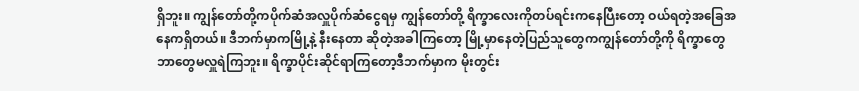ရှိဘူး။ ကျွန်တော်တို့ကပိုက်ဆံအလှူပိုက်ဆံငွေရမှ ကျွန်တော်တို့ ရိက္ခာလေးကိုတပ်ရင်းကနေပြီးတော့ ဝယ်ရတဲ့အခြေအနေကရှိတယ်။ ဒီဘက်မှာကမြို့နဲ့ နီးနေတာ ဆိုတဲ့အခါကြတော့ မြို့မှာနေတဲ့ပြည်သူတွေကကျွန်တော်တို့ကို ရိက္ခာတွေ ဘာတွေမလှူရဲကြဘူး။ ရိက္ခာပိုင်းဆိုင်ရာကြတော့ဒီဘက်မှာက မိုးတွင်း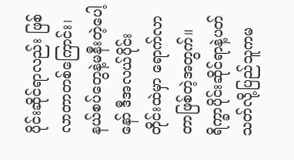ပိုင်းဆိုင်ရာလည်း ဖြစ်လာတာတစ်ကြောင်း၊ နယ်စပ်တွေနဲ့မနီးတဲ့ပေါ့နော် ဒီအလယ်ပိုင်းတိုင်းထဲမှာ ရောက်လာ တာဖြစ်တဲ့အတွက်။ ရိက္ခာပိုင်းဆိုင်ရာနဲ့ပတ်သတ်လို့ပြည်သူကမ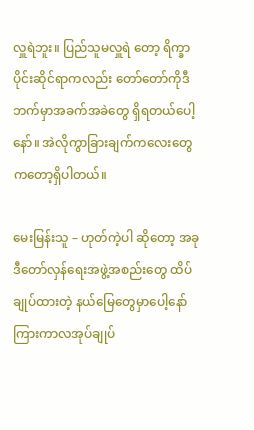လှူရဲဘူး။ ပြည်သူမလှူရဲ တော့ ရိက္ခာပိုင်းဆိုင်ရာကလည်း တော်တော်ကိုဒီဘက်မှာအခက်အခဲတွေ ရှိရတယ်ပေါ့နော်။ အဲလိုကွာခြားချက်ကလေးတွေကတော့ရှိပါတယ်။

မေးမြန်းသူ – ဟုတ်ကဲ့ပါ ဆိုတော့ အခုဒီတော်လှန်ရေးအဖွဲ့အစည်းတွေ ထိပ်ချုပ်ထားတဲ့ နယ်မြေတွေမှာပေါ့နော် ကြားကာလအုပ်ချုပ်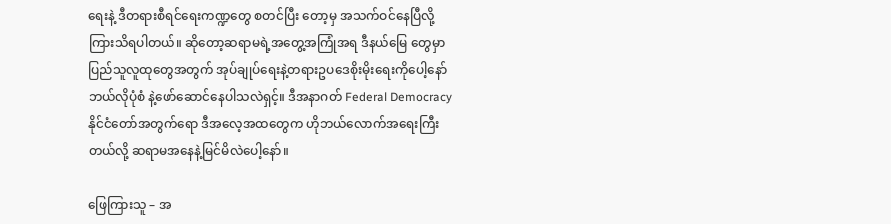ရေးနဲ့ ဒီတရားစီရင်ရေးကဏ္ဍတွေ စတင်ပြီး တော့မှ အသက်ဝင်နေပြီလို့ကြားသိရပါတယ်။ ဆိုတော့ဆရာမရဲ့အတွေ့အကြုံအရ ဒီနယ်မြေ တွေမှာပြည်သူလူထုတွေအတွက် အုပ်ချုပ်ရေးနဲ့တရားဥပဒေစိုးမိုးရေးကိုပေါ့နော် ဘယ်လိုပုံစံ နဲ့ဖော်ဆောင်နေပါသလဲရှင့်။ ဒီအနာဂတ် Federal Democracy နိုင်ငံတော်အတွက်ရော ဒီအလေ့အထတွေက ဟိုဘယ်လောက်အရေးကြီးတယ်လို့ ဆရာမအနေနဲ့မြင်မိလဲပေါ့နော်။

ဖြေကြားသူ – အ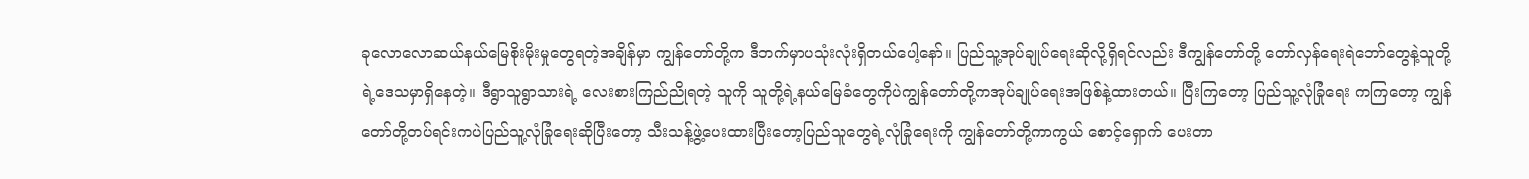ခုလောလောဆယ်နယ်မြေစိုးမိုးမှုတွေရတဲ့အချိန်မှာ ကျွန်တော်တို့က ဒီဘက်မှာပသုံးလုံးရှိတယ်ပေါ့နော်။ ပြည်သူ့အုပ်ချုပ်ရေးဆိုလို့ရှိရင်လည်း ဒီကျွန်တော်တို့ တော်လှန်ရေးရဲဘော်တွေနဲ့သူတို့ရဲ့ဒေသမှာရှိနေတဲ့။ ဒီရွာသူရွာသားရဲ့ လေးစားကြည်ညိုရတဲ့ သူကို သူတို့ရဲ့နယ်မြေခံတွေကိုပဲကျွန်တော်တို့ကအုပ်ချုပ်ရေးအဖြစ်နဲ့ထားတယ်။ ပြီးကြတော့ ပြည်သူ့လုံခြုံရေး ကကြတော့ ကျွန်တော်တို့တပ်ရင်းကပဲပြည်သူ့လုံခြုံရေးဆိုပြီးတော့ သီးသန့်ဖွဲ့ပေးထားပြီးတော့ပြည်သူတွေရဲ့လုံခြုံရေးကို ကျွန်တော်တို့ကာကွယ် စောင့်ရှောက် ပေးတာ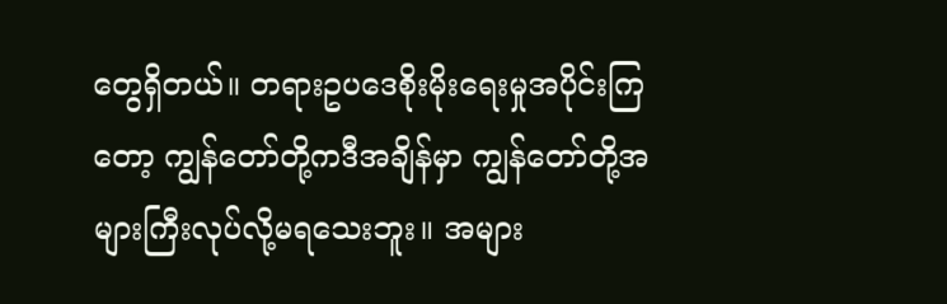တွေရှိတယ်။ တရားဥပဒေစိုးမိုးရေးမှုအပိုင်းကြတော့ ကျွန်တော်တို့ကဒီအချိန်မှာ ကျွန်တော်တို့အများကြီးလုပ်လို့မရသေးဘူး။ အများ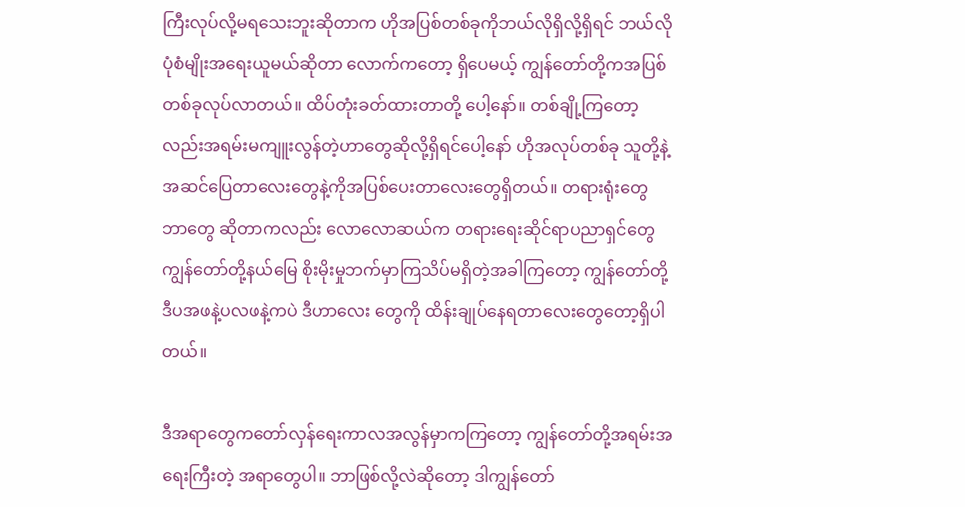ကြီးလုပ်လို့မရသေးဘူးဆိုတာက ဟိုအပြစ်တစ်ခုကိုဘယ်လိုရှိလို့ရှိရင် ဘယ်လိုပုံစံမျိုးအရေးယူမယ်ဆိုတာ လောက်ကတော့ ရှိပေမယ့် ကျွန်တော်တို့ကအပြစ်တစ်ခုလုပ်လာတယ်။ ထိပ်တုံးခတ်ထားတာတို့ ပေါ့နော်။ တစ်ချို့ကြတော့လည်းအရမ်းမကျူးလွန်တဲ့ဟာတွေဆိုလို့ရှိရင်ပေါ့နော် ဟိုအလုပ်တစ်ခု သူတို့နဲ့အဆင်ပြေတာလေးတွေနဲ့ကိုအပြစ်ပေးတာလေးတွေရှိတယ်။ တရားရုံးတွေ ဘာတွေ ဆိုတာကလည်း လောလောဆယ်က တရားရေးဆိုင်ရာပညာရှင်တွေ ကျွန်တော်တို့နယ်မြေ စိုးမိုးမှုဘက်မှာကြသိပ်မရှိတဲ့အခါကြတော့ ကျွန်တော်တို့ဒီပအဖနဲ့ပလဖနဲ့ကပဲ ဒီဟာလေး တွေကို ထိန်းချုပ်နေရတာလေးတွေတော့ရှိပါတယ်။

ဒီအရာတွေကတော်လှန်ရေးကာလအလွန်မှာကကြတော့ ကျွန်တော်တို့အရမ်းအရေးကြီးတဲ့ အရာတွေပါ။ ဘာဖြစ်လို့လဲဆိုတော့ ဒါကျွန်တော်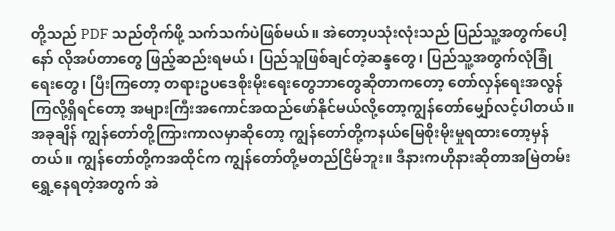တို့သည် PDF သည်တိုက်ဖို့ သက်သက်ပဲဖြစ်မယ်။ အဲတော့ပသုံးလုံးသည် ပြည်သူ့အတွက်ပေါ့နော် လိုအပ်တာတွေ ဖြည့်ဆည်းရမယ်၊ ပြည်သူဖြစ်ချင်တဲ့ဆန္ဒတွေ၊ ပြည်သူ့အတွက်လုံခြုံရေးတွေ၊ ပြီးကြတော့ တရားဥပဒေစိုးမိုးရေးတွေဘာတွေဆိုတာကတော့ တော်လှန်ရေးအလွန်ကြလို့ရှိရင်တော့ အများကြီးအကောင်အထည်ဖော်နိုင်မယ်လို့တော့ကျွန်တော်မျှော်လင့်ပါတယ်။ အခုချိန် ကျွန်တော်တို့ကြားကာလမှာဆိုတော့ ကျွန်တော်တို့ကနယ်မြေစိုးမိုးမှုရထားတော့မှန်တယ်။ ကျွန်တော်တို့ကအထိုင်က ကျွန်တော်တို့မတည်ငြိမ်ဘူး။ ဒီနားကဟိုနားဆိုတာအမြဲတမ်း ရွှေ့နေရတဲ့အတွက် အဲ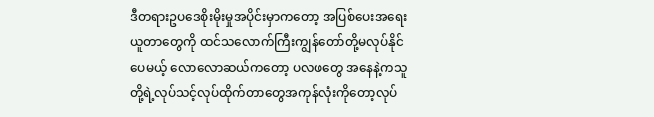ဒီတရားဥပဒေစိုးမိုးမှုအပိုင်းမှာကတော့ အပြစ်ပေးအရေးယူတာတွေကို ထင်သလောက်ကြီးကျွန်တော်တို့မလုပ်နိုင်ပေမယ့် လောလောဆယ်ကတော့ ပလဖတွေ အနေနဲ့ကသူတို့ရဲ့လုပ်သင့်လုပ်ထိုက်တာတွေအကုန်လုံးကိုတော့လုပ်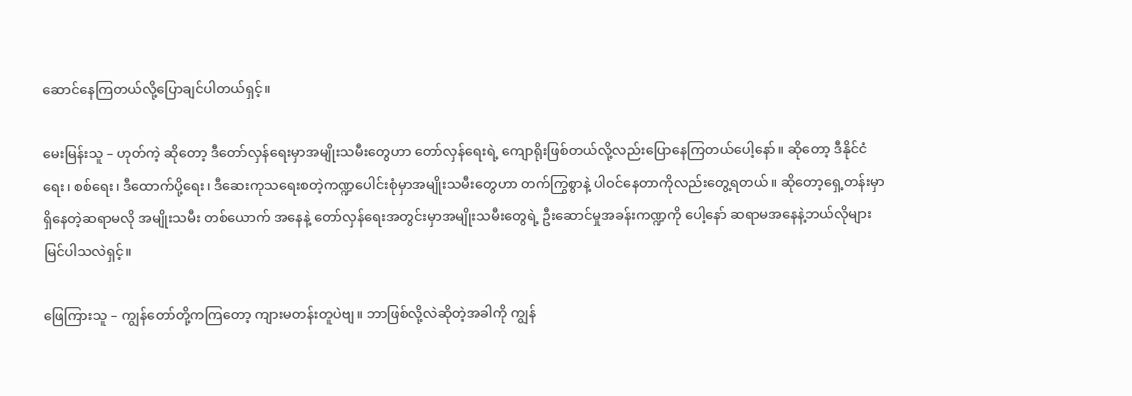ဆောင်နေကြတယ်လို့ပြောချင်ပါတယ်ရှင့်။

မေးမြန်းသူ – ဟုတ်ကဲ့ ဆိုတော့ ဒီတော်လှန်ရေးမှာအမျိုးသမီးတွေဟာ တော်လှန်ရေးရဲ့ ကျောရိုးဖြစ်တယ်လို့လည်းပြောနေကြတယ်ပေါ့နော်။ ဆိုတော့ ဒီနိုင်ငံရေး၊ စစ်ရေး၊ ဒီထောက်ပို့ရေး၊ ဒီဆေးကုသရေးစတဲ့ကဏ္ဍပေါင်းစုံမှာအမျိုးသမီးတွေဟာ တက်ကြွစွာနဲ့ ပါဝင်နေတာကိုလည်းတွေ့ရတယ်။ ဆိုတော့ရှေ့တန်းမှာရှိနေတဲ့ဆရာမလို အမျိုးသမီး တစ်ယောက် အနေနဲ့ တော်လှန်ရေးအတွင်းမှာအမျိုးသမီးတွေရဲ့ ဦးဆောင်မှုအခန်းကဏ္ဍကို ပေါ့နော် ဆရာမအနေနဲ့ဘယ်လိုများမြင်ပါသလဲရှင့်။

ဖြေကြားသူ – ကျွန်တော်တို့ကကြတော့ ကျားမတန်းတူပဲဗျ။ ဘာဖြစ်လို့လဲဆိုတဲ့အခါကို ကျွန်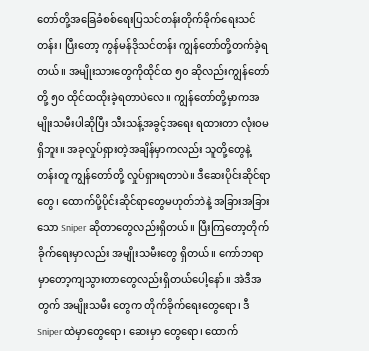တော်တို့အခြေခံစစ်ရေးပြသင်တန်းတိုက်ခိုက်ရေးသင်တန်း၊ ပြီးတော့ ကွန်မန်ဒိုသင်တန်း ကျွန်တော်တို့တက်ခဲ့ရတယ်။ အမျိုးသားတွေကိုထိုင်ထ ၅၀ ဆိုလည်းကျွန်တော်တို့ ၅၀ ထိုင်ထထိုးခဲ့ရတာပဲလေ။ ကျွန်တော်တို့မှာကအမျိုးသမီးပါဆိုပြီး သီးသန့်အခွင့်အရေး ရထားတာ လုံးဝမရှိဘူး။ အခုလှုပ်ရှားတဲ့အချိန်မှာကလည်း သူတို့တွေနဲ့တန်းတူ ကျွန်တော်တို့ လှုပ်ရှားရတာပဲ။ ဒီဆေးပိုင်းဆိုင်ရာတွေ၊ ထောက်ပို့ပိုင်းဆိုင်ရာတွေမဟုတ်ဘဲနဲ့ အခြားအခြား သော Sniper ဆိုတာတွေလည်းရှိတယ်။ ပြီးကြတော့တိုက်ခိုက်ရေးမှာလည်း အမျိုးသမီးတွေ ရှိတယ်။ ကော်ဘရာမှာတော့ကျသွားတာတွေလည်းရှိတယ်ပေါ့နော်။ အဲဒီအတွက် အမျိုးသမီး တွေက တိုက်ခိုက်ရေးတွေရော၊ ဒီ Sniper ထဲမှာတွေရော၊ ဆေးမှာ တွေရော၊ ထောက်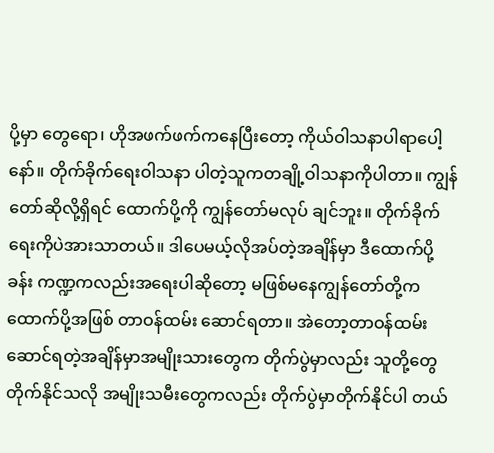ပို့မှာ တွေရော၊ ဟိုအဖက်ဖက်ကနေပြီးတော့ ကိုယ်ဝါသနာပါရာပေါ့နော်။ တိုက်ခိုက်ရေးဝါသနာ ပါတဲ့သူကတချို့ဝါသနာကိုပါတာ။ ကျွန်တော်ဆိုလို့ရှိရင် ထောက်ပို့ကို ကျွန်တော်မလုပ် ချင်ဘူး။ တိုက်ခိုက်ရေးကိုပဲအားသာတယ်။ ဒါပေမယ့်လိုအပ်တဲ့အချိန်မှာ ဒီထောက်ပို့ခန်း ကဏ္ဍကလည်းအရေးပါဆိုတော့ မဖြစ်မနေကျွန်တော်တို့က ထောက်ပို့အဖြစ် တာဝန်ထမ်း ဆောင်ရတာ။ အဲတော့တာဝန်ထမ်းဆောင်ရတဲ့အချိန်မှာအမျိုးသားတွေက တိုက်ပွဲမှာလည်း သူတို့တွေတိုက်နိုင်သလို အမျိုးသမီးတွေကလည်း တိုက်ပွဲမှာတိုက်နိုင်ပါ တယ်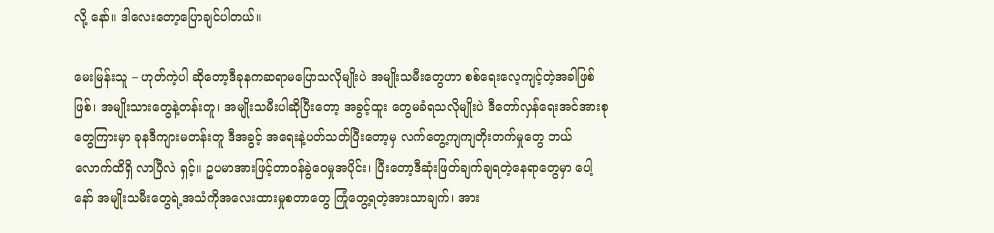လို့ နော်။ ဒါလေးတော့ပြောချင်ပါတယ်။

မေးမြန်းသူ – ဟုတ်ကဲ့ပါ ဆိုတော့ဒီခုနကဆရာမပြောသလိုမျိုးပဲ အမျိုးသမီးတွေဟာ စစ်ရေးလေ့ကျင့်တဲ့အခါဖြစ်ဖြစ်၊ အမျိုးသားတွေနဲ့တန်းတူ၊ အမျိုးသမီးပါဆိုပြီးတော့ အခွင့်ထူး တွေမခံရသလိုမျိုးပဲ ဒီတော်လှန်ရေးအင်အားစုတွေကြားမှာ ခုနဒီကျားမတန်းတူ ဒီအခွင့် အရေးနဲ့ပတ်သတ်ပြီးတော့မှ လက်တွေ့ကျကျတိုးတက်မှုတွေ ဘယ်လောက်ထိရှိ လာပြီလဲ ရှင့်။ ဥပမာအားဖြင့်တာဝန်ခွဲဝေမှုအပိုင်း၊ ပြီးတော့ဒီဆုံးဖြတ်ချက်ချရတဲ့နေရာတွေမှာ ပေါ့နော် အမျိုးသမီးတွေရဲ့အသံကိုအလေးထားမှုစတာတွေ ကြုံတွေ့ရတဲ့အားသာချက်၊ အား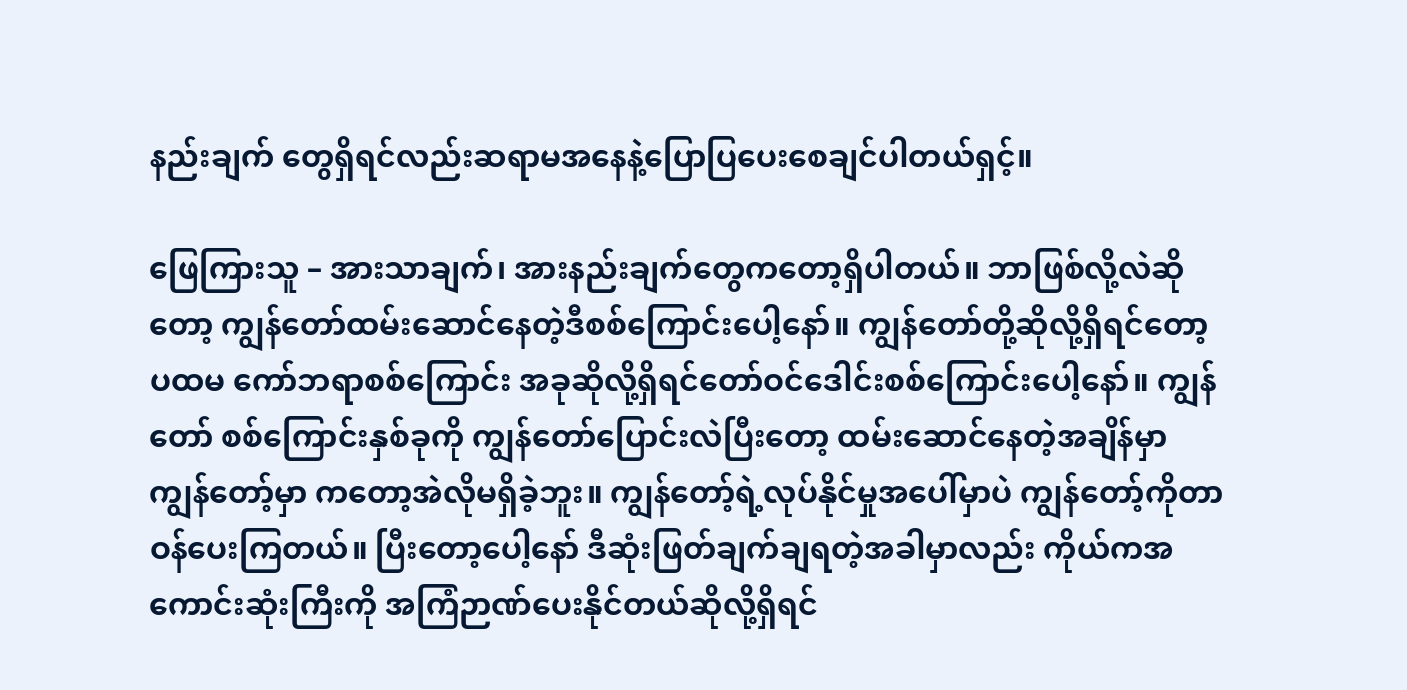နည်းချက် တွေရှိရင်လည်းဆရာမအနေနဲ့ပြောပြပေးစေချင်ပါတယ်ရှင့်။

ဖြေကြားသူ – အားသာချက်၊ အားနည်းချက်တွေကတော့ရှိပါတယ်။ ဘာဖြစ်လို့လဲဆိုတော့ ကျွန်တော်ထမ်းဆောင်နေတဲ့ဒီစစ်ကြောင်းပေါ့နော်။ ကျွန်တော်တို့ဆိုလို့ရှိရင်တော့ ပထမ ကော်ဘရာစစ်ကြောင်း အခုဆိုလို့ရှိရင်တော်ဝင်ဒေါင်းစစ်ကြောင်းပေါ့နော်။ ကျွန်တော် စစ်ကြောင်းနှစ်ခုကို ကျွန်တော်ပြောင်းလဲပြီးတော့ ထမ်းဆောင်နေတဲ့အချိန်မှာ ကျွန်တော့်မှာ ကတော့အဲလိုမရှိခဲ့ဘူး။ ကျွန်တော့်ရဲ့လုပ်နိုင်မှုအပေါ်မှာပဲ ကျွန်တော့်ကိုတာဝန်ပေးကြတယ်။ ပြီးတော့ပေါ့နော် ဒီဆုံးဖြတ်ချက်ချရတဲ့အခါမှာလည်း ကိုယ်ကအကောင်းဆုံးကြီးကို အကြံဉာဏ်ပေးနိုင်တယ်ဆိုလို့ရှိရင်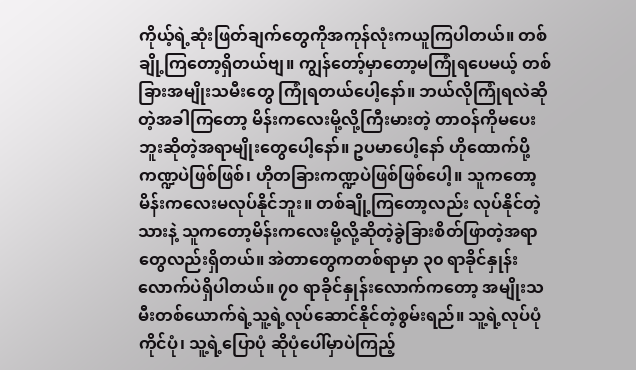ကိုယ့်ရဲ့ဆုံးဖြတ်ချက်တွေကိုအကုန်လုံးကယူကြပါတယ်။ တစ်ချို့ကြတော့ရှိတယ်ဗျ။ ကျွန်တော့်မှာတော့မကြုံရပေမယ့် တစ်ခြားအမျိုးသမီးတွေ ကြုံရတယ်ပေါ့နော်။ ဘယ်လိုကြုံရလဲဆိုတဲ့အခါကြတော့ မိန်းကလေးမို့လို့ကြီးမားတဲ့ တာဝန်ကိုမပေးဘူးဆိုတဲ့အရာမျိုးတွေပေါ့နော်။ ဥပမာပေါ့နော် ဟိုထောက်ပို့ကဏ္ဍပဲဖြစ်ဖြစ်၊ ဟိုတခြားကဏ္ဍပဲဖြစ်ဖြစ်ပေါ့။ သူကတော့မိန်းကလေးမလုပ်နိုင်ဘူး။ တစ်ချို့ကြတော့လည်း လုပ်နိုင်တဲ့သားနဲ့ သူကတော့မိန်းကလေးမို့လို့ဆိုတဲ့ခွဲခြားစိတ်ဖြာတဲ့အရာတွေလည်းရှိတယ်။ အဲတာတွေကတစ်ရာမှာ ၃၀ ရာခိုင်နှုန်းလောက်ပဲရှိပါတယ်။ ၇၀ ရာခိုင်နှုန်းလောက်ကတော့ အမျိုးသမီးတစ်ယောက်ရဲ့သူ့ရဲ့လုပ်ဆောင်နိုင်တဲ့စွမ်းရည်။ သူ့ရဲ့လုပ်ပုံကိုင်ပုံ၊ သူ့ရဲ့ပြောပုံ ဆိုပုံပေါ်မှာပဲကြည့်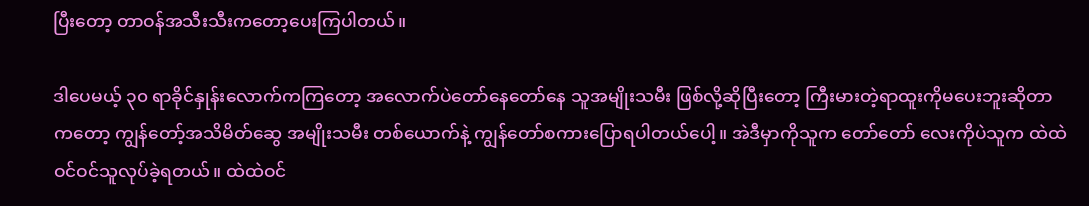ပြီးတော့ တာဝန်အသီးသီးကတော့ပေးကြပါတယ်။

ဒါပေမယ့် ၃၀ ရာခိုင်နှုန်းလောက်ကကြတော့ အလောက်ပဲတော်နေတော်နေ သူအမျိုးသမီး ဖြစ်လို့ဆိုပြီးတော့ ကြီးမားတဲ့ရာထူးကိုမပေးဘူးဆိုတာကတော့ ကျွန်တော့်အသိမိတ်ဆွေ အမျိုးသမီး တစ်ယောက်နဲ့ ကျွန်တော်စကားပြောရပါတယ်ပေါ့။ အဲဒီမှာကိုသူက တော်တော် လေးကိုပဲသူက ထဲထဲဝင်ဝင်သူလုပ်ခဲ့ရတယ်။ ထဲထဲဝင်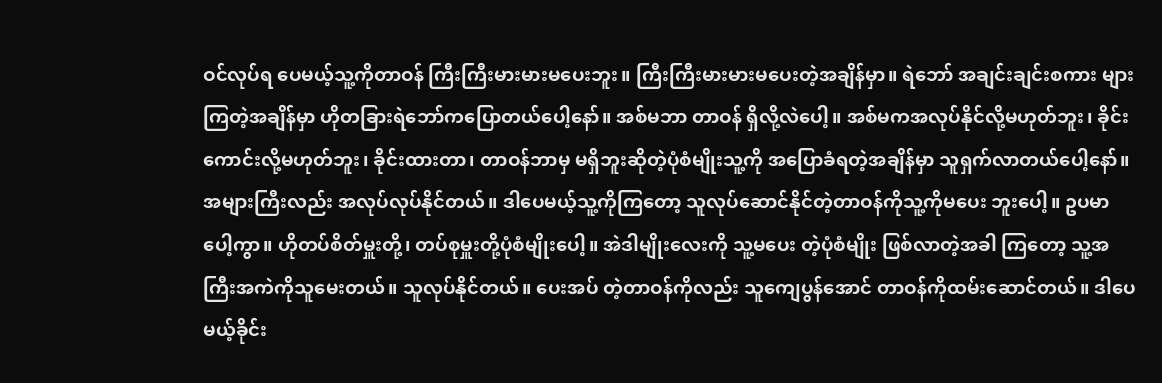ဝင်လုပ်ရ ပေမယ့်သူ့ကိုတာဝန် ကြီးကြီးမားမားမပေးဘူး။ ကြီးကြီးမားမားမပေးတဲ့အချိန်မှာ။ ရဲဘော် အချင်းချင်းစကား များကြတဲ့အချိန်မှာ ဟိုတခြားရဲဘော်ကပြောတယ်ပေါ့နော်။ အစ်မဘာ တာဝန် ရှိလို့လဲပေါ့။ အစ်မကအလုပ်နိုင်လို့မဟုတ်ဘူး၊ ခိုင်းကောင်းလို့မဟုတ်ဘူး၊ ခိုင်းထားတာ၊ တာဝန်ဘာမှ မရှိဘူးဆိုတဲ့ပုံစံမျိုးသူ့ကို အပြောခံရတဲ့အချိန်မှာ သူရှက်လာတယ်ပေါ့နော်။ အများကြီးလည်း အလုပ်လုပ်နိုင်တယ်။ ဒါပေမယ့်သူ့ကိုကြတော့ သူလုပ်ဆောင်နိုင်တဲ့တာဝန်ကိုသူ့ကိုမပေး ဘူးပေါ့။ ဥပမာပေါ့ကွာ။ ဟိုတပ်စိတ်မှူးတို့၊ တပ်စုမှူးတို့ပုံစံမျိုးပေါ့။ အဲဒါမျိုးလေးကို သူ့မပေး တဲ့ပုံစံမျိုး ဖြစ်လာတဲ့အခါ ကြတော့ သူ့အကြီးအကဲကိုသူမေးတယ်။ သူလုပ်နိုင်တယ်။ ပေးအပ် တဲ့တာဝန်ကိုလည်း သူကျေပွန်အောင် တာဝန်ကိုထမ်းဆောင်တယ်။ ဒါပေမယ့်ခိုင်း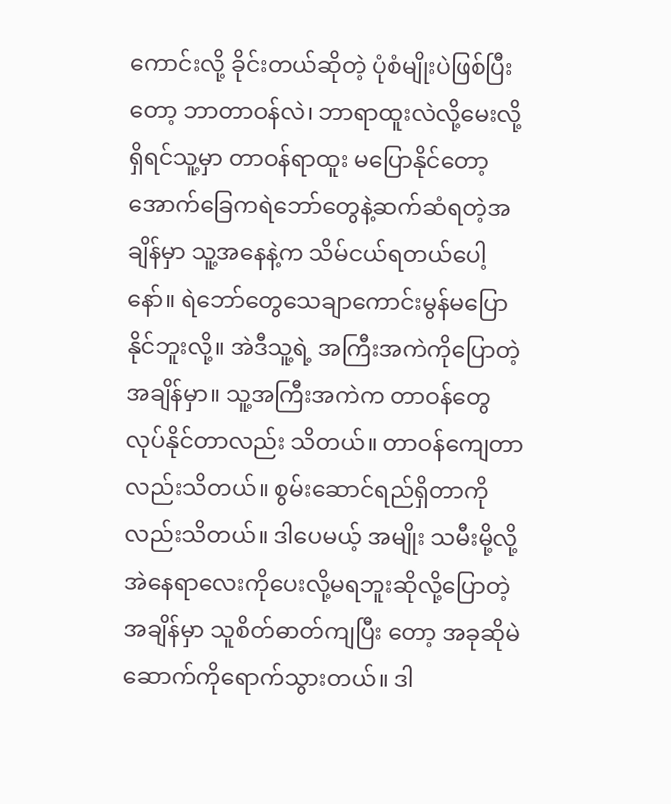ကောင်းလို့ ခိုင်းတယ်ဆိုတဲ့ ပုံစံမျိုးပဲဖြစ်ပြီးတော့ ဘာတာဝန်လဲ၊ ဘာရာထူးလဲလို့မေးလို့ရှိရင်သူ့မှာ တာဝန်ရာထူး မပြောနိုင်တော့ အောက်ခြေကရဲဘော်တွေနဲ့ဆက်ဆံရတဲ့အချိန်မှာ သူ့အနေနဲ့က သိမ်ငယ်ရတယ်ပေါ့နော်။ ရဲဘော်တွေသေချာကောင်းမွန်မပြောနိုင်ဘူးလို့။ အဲဒီသူ့ရဲ့ အကြီးအကဲကိုပြောတဲ့အချိန်မှာ။ သူ့အကြီးအကဲက တာဝန်တွေလုပ်နိုင်တာလည်း သိတယ်။ တာဝန်ကျေတာလည်းသိတယ်။ စွမ်းဆောင်ရည်ရှိတာကိုလည်းသိတယ်။ ဒါပေမယ့် အမျိုး သမီးမို့လို့ အဲနေရာလေးကိုပေးလို့မရဘူးဆိုလို့ပြောတဲ့အချိန်မှာ သူစိတ်ဓာတ်ကျပြီး တော့ အခုဆိုမဲဆောက်ကိုရောက်သွားတယ်။ ဒါ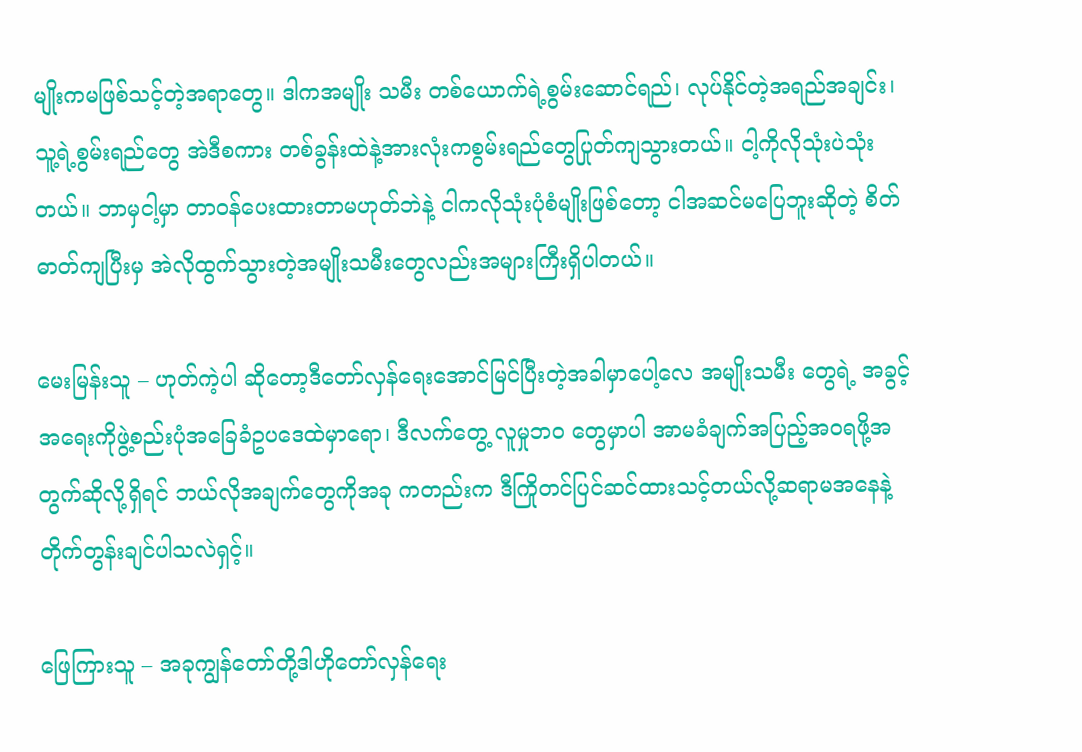မျိုးကမဖြစ်သင့်တဲ့အရာတွေ။ ဒါကအမျိုး သမီး တစ်ယောက်ရဲ့စွမ်းဆောင်ရည်၊ လုပ်နိုင်တဲ့အရည်အချင်း၊ သူ့ရဲ့စွမ်းရည်တွေ အဲဒီစကား တစ်ခွန်းထဲနဲ့အားလုံးကစွမ်းရည်တွေပြုတ်ကျသွားတယ်။ ငါ့ကိုလိုသုံးပဲသုံးတယ်။ ဘာမှငါ့မှာ တာဝန်ပေးထားတာမဟုတ်ဘဲနဲ့ ငါကလိုသုံးပုံစံမျိုးဖြစ်တော့ ငါအဆင်မပြေဘူးဆိုတဲ့ စိတ်ဓာတ်ကျပြီးမှ အဲလိုထွက်သွားတဲ့အမျိုးသမီးတွေလည်းအများကြီးရှိပါတယ်။

မေးမြန်းသူ – ဟုတ်ကဲ့ပါ ဆိုတော့ဒီတော်လှန်ရေးအောင်မြင်ပြီးတဲ့အခါမှာပေါ့လေ အမျိုးသမီး တွေရဲ့ အခွင့်အရေးကိုဖွဲ့စည်းပုံအခြေခံဥပဒေထဲမှာရော၊ ဒီလက်တွေ့ လူမှုဘဝ တွေမှာပါ အာမခံချက်အပြည့်အဝရဖို့အတွက်ဆိုလို့ရှိရင် ဘယ်လိုအချက်တွေကိုအခု ကတည်းက ဒီကြိုတင်ပြင်ဆင်ထားသင့်တယ်လို့ဆရာမအနေနဲ့တိုက်တွန်းချင်ပါသလဲရှင့်။

ဖြေကြားသူ – အခုကျွန်တော်တို့ဒါဟိုတော်လှန်ရေး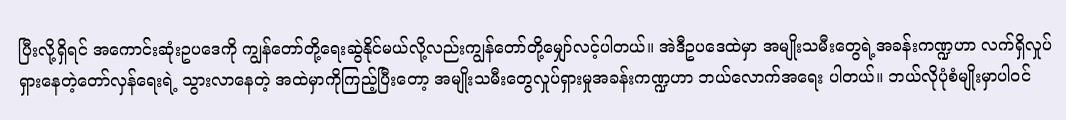ပြီးလို့ရှိရင် အကောင်းဆုံးဥပဒေကို ကျွန်တော်တို့ရေးဆွဲနိုင်မယ်လို့လည်းကျွန်တော်တို့မျှော်လင့်ပါတယ်။ အဲဒီဥပဒေထဲမှာ အမျိုးသမီးတွေရဲ့အခန်းကဏ္ဍဟာ လက်ရှိလှုပ်ရှားနေတဲ့တော်လှန်ရေးရဲ့ သွားလာနေတဲ့ အထဲမှာကိုကြည့်ပြီးတော့ အမျိုးသမီးတွေလှုပ်ရှားမှုအခန်းကဏ္ဍဟာ ဘယ်လောက်အရေး ပါတယ်။ ဘယ်လိုပုံစံမျိုးမှာပါဝင်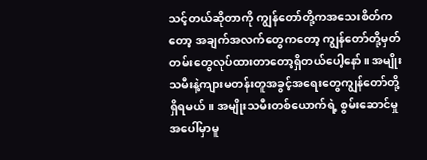သင့်တယ်ဆိုတာကို ကျွန်တော်တို့ကအသေးစိတ်ကတော့ အချက်အလက်တွေကတော့ ကျွန်တော်တို့မှတ်တမ်းတွေလုပ်ထားတာတော့ရှိတယ်ပေါ့နော်။ အမျိုးသမီးနဲ့ကျားမတန်းတူအခွင့်အရေးတွေကျွန်တော်တို့ရှိရမယ်။ အမျိုးသမီးတစ်ယောက်ရဲ့ စွမ်းဆောင်မှုအပေါ်မှာမူ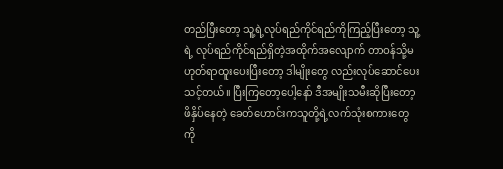တည်ပြီးတော့ သူ့ရဲ့လုပ်ရည်ကိုင်ရည်ကိုကြည့်ပြီးတော့ သူ့ရဲ့ လုပ်ရည်ကိုင်ရည်ရှိတဲ့အထိုက်အလျောက် တာဝန်သို့မဟုတ်ရာထူးပေးပြီးတော့ ဒါမျိုးတွေ လည်းလုပ်ဆောင်ပေးသင့်တယ်။ ပြီးကြတော့ပေါ့နော် ဒီအမျိုးသမီးဆိုပြီးတော့ ဖိနှိပ်နေတဲ့ ခေတ်ဟောင်းကသူတို့ရဲ့လက်သုံးစကားတွေကို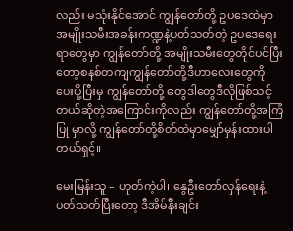လည်း မသုံးနိုင်အောင် ကျွန်တော်တို့ ဥပဒေထဲမှာ အမျိုးသမီးအခန်းကဏ္ဍနဲ့ပတ်သတ်တဲ့ ဥပဒေရေးရာတွေမှာ ကျွန်တော်တို့ အမျိုးသမီးတွေတိုင်ပင်ပြီးတော့စနစ်တကျကျွန်တော်တို့ဒီဟာလေးတွေကို ပေးပို့ပြီးမှ ကျွန်တော်တို့ တွေဒါတွေဒီလိုဖြစ်သင့်တယ်ဆိုတဲ့အကြောင်းကိုလည်း ကျွန်တော်တို့အကြံပြု မှာလို့ ကျွန်တော်တို့စိတ်ထဲမှာမျှော်မှန်းထားပါတယ်ရှင့်။

မေးမြန်းသူ – ဟုတ်ကဲ့ပါ၊ နွေဦးတော်လှန်ရေးနဲ့ပတ်သတ်ပြီးတော့ ဒီအိမ်နီးချင်း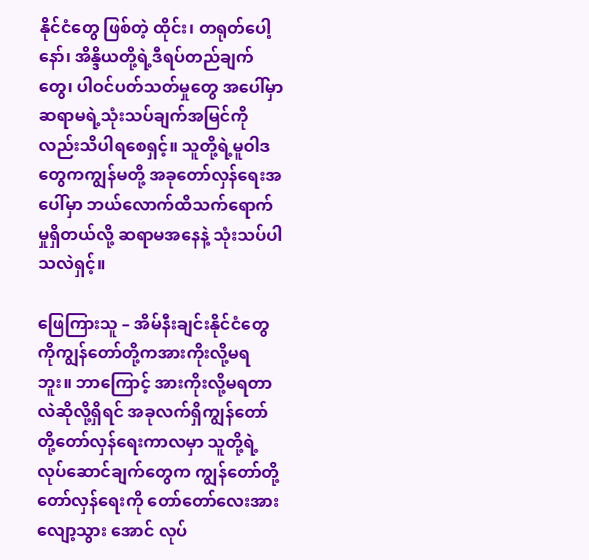နိုင်ငံတွေ ဖြစ်တဲ့ ထိုင်း၊ တရုတ်ပေါ့နော်၊ အိန္ဒိယတို့ရဲ့ဒီရပ်တည်ချက်တွေ၊ ပါဝင်ပတ်သတ်မှုတွေ အပေါ်မှာ ဆရာမရဲ့သုံးသပ်ချက်အမြင်ကိုလည်းသိပါရစေရှင့်။ သူတို့ရဲ့မူဝါဒတွေကကျွန်မတို့ အခုတော်လှန်ရေးအပေါ်မှာ ဘယ်လောက်ထိသက်ရောက်မှုရှိတယ်လို့ ဆရာမအနေနဲ့ သုံးသပ်ပါသလဲရှင့်။

ဖြေကြားသူ – အိမ်နီးချင်းနိုင်ငံတွေကိုကျွန်တော်တို့ကအားကိုးလို့မရဘူး။ ဘာကြောင့် အားကိုးလို့မရတာလဲဆိုလို့ရှိရင် အခုလက်ရှိကျွန်တော်တို့တော်လှန်ရေးကာလမှာ သူတို့ရဲ့ လုပ်ဆောင်ချက်တွေက ကျွန်တော်တို့တော်လှန်ရေးကို တော်တော်လေးအားလျော့သွား အောင် လုပ်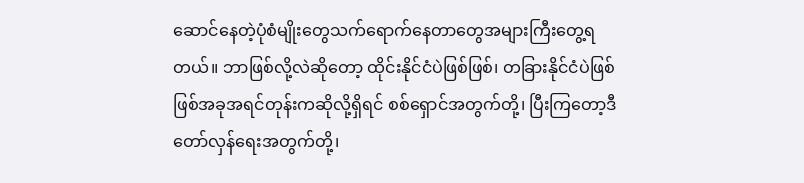ဆောင်နေတဲ့ပုံစံမျိုးတွေသက်ရောက်နေတာတွေအများကြီးတွေ့ရတယ်။ ဘာဖြစ်လို့လဲဆိုတော့ ထိုင်းနိုင်ငံပဲဖြစ်ဖြစ်၊ တခြားနိုင်ငံပဲဖြစ်ဖြစ်အခုအရင်တုန်းကဆိုလို့ရှိရင် စစ်ရှောင်အတွက်တို့၊ ပြီးကြတော့ဒီတော်လှန်ရေးအတွက်တို့၊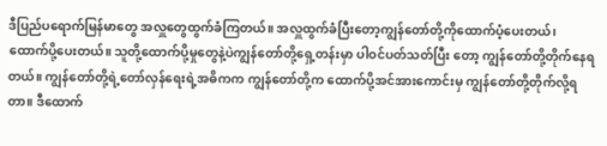ဒီပြည်ပရောက်မြန်မာတွေ အလှူတွေထွက်ခံကြတယ်။ အလှူထွက်ခံပြီးတော့ကျွန်တော်တို့ကိုထောက်ပံ့ပေးတယ်၊ ထောက်ပို့ပေးတယ်။ သူတို့ထောက်ပို့မှုတွေနဲ့ပဲကျွန်တော်တို့ရှေ့တန်းမှာ ပါဝင်ပတ်သတ်ပြီး တော့ ကျွန်တော်တို့တိုက်နေရတယ်။ ကျွန်တော်တို့ရဲ့တော်လှန်ရေးရဲ့အဓိကက ကျွန်တော်တို့က ထောက်ပို့အင်အားကောင်းမှ ကျွန်တော်တို့တိုက်လို့ရတာ။ ဒီထောက်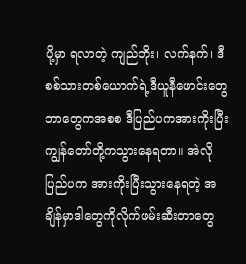ပို့မှာ ရလာတဲ့ ကျည်ဘိုး၊ လက်နက်၊ ဒီစစ်သားတစ်ယောက်ရဲ့ဒီယူနီဖောင်းတွေဘာတွေကအစစ ဒီပြည်ပကအားကိုးပြီးကျွန်တော်တို့ကသွားနေရတာ။ အဲလိုပြည်ပက အားကိုးပြီးသွားနေရတဲ့ အချိန်မှာဒါတွေကိုလိုက်ဖမ်းဆီးတာတွေ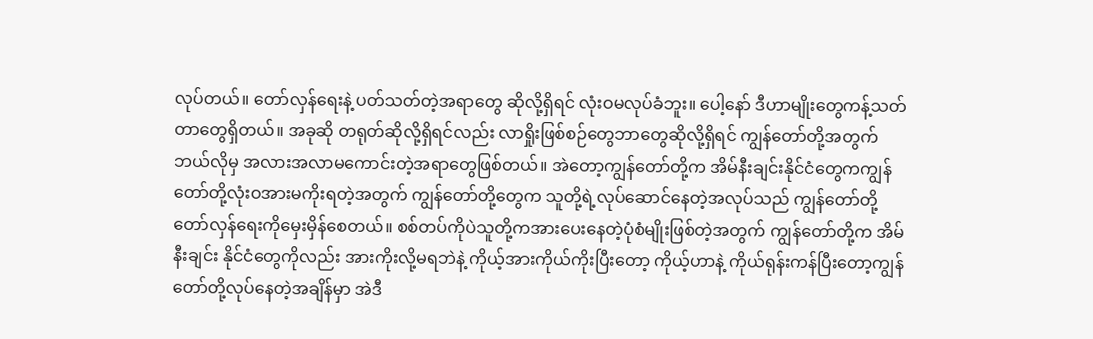လုပ်တယ်။ တော်လှန်ရေးနဲ့ ပတ်သတ်တဲ့အရာတွေ ဆိုလို့ရှိရင် လုံးဝမလုပ်ခံဘူး။ ပေါ့နော် ဒီဟာမျိုးတွေကန့်သတ်တာတွေရှိတယ်။ အခုဆို တရုတ်ဆိုလို့ရှိရင်လည်း လာရှိုးဖြစ်စဉ်တွေဘာတွေဆိုလို့ရှိရင် ကျွန်တော်တို့အတွက် ဘယ်လိုမှ အလားအလာမကောင်းတဲ့အရာတွေဖြစ်တယ်။ အဲတော့ကျွန်တော်တို့က အိမ်နီးချင်းနိုင်ငံတွေကကျွန်တော်တို့လုံးဝအားမကိုးရတဲ့အတွက် ကျွန်တော်တို့တွေက သူတို့ရဲ့လုပ်ဆောင်နေတဲ့အလုပ်သည် ကျွန်တော်တို့တော်လှန်ရေးကိုမှေးမှိန်စေတယ်။ စစ်တပ်ကိုပဲသူတို့ကအားပေးနေတဲ့ပုံစံမျိုးဖြစ်တဲ့အတွက် ကျွန်တော်တို့က အိမ်နီးချင်း နိုင်ငံတွေကိုလည်း အားကိုးလို့မရဘဲနဲ့ ကိုယ့်အားကိုယ်ကိုးပြီးတော့ ကိုယ့်ဟာနဲ့ ကိုယ်ရုန်းကန်ပြီးတော့ကျွန်တော်တို့လုပ်နေတဲ့အချိန်မှာ အဲဒီ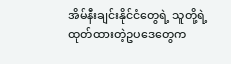အိမ်နီးချင်းနိုင်ငံတွေရဲ့ သူတို့ရဲ့ ထုတ်ထားတဲ့ဥပဒေတွေက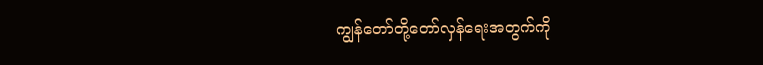ကျွန်တော်တို့တော်လှန်ရေးအတွက်ကို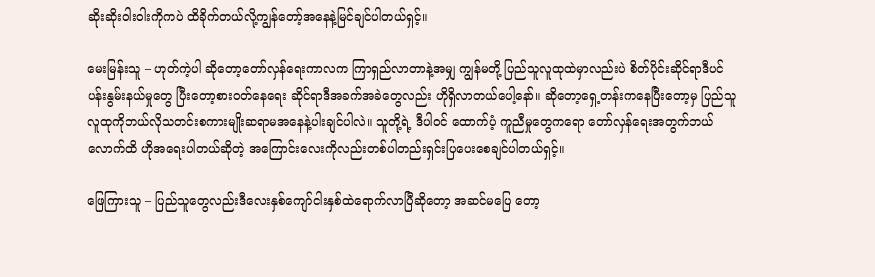ဆိုးဆိုးဝါးဝါးကိုကပဲ ထိခိုက်တယ်လို့ကျွန်တော့်အနေနဲ့မြင်ချင်ပါတယ်ရှင့်။

မေးမြန်းသူ – ဟုတ်ကဲ့ပါ ဆိုတော့တော်လှန်ရေးကာလက ကြာရှည်လာတာနဲ့အမျှ ကျွန်မတို့ ပြည်သူလူထုထဲမှာလည်းပဲ စိတ်ပိုင်းဆိုင်ရာဒီပင်ပန်းနွမ်းနယ်မှုတွေ ပြီးတော့စားဝတ်နေရေး ဆိုင်ရာဒီအခက်အခဲတွေလည်း ဟိုရှိလာတယ်ပေါ့နော်။ ဆိုတော့ရှေ့တန်းကနေပြီးတော့မှ ပြည်သူလူထုကိုဘယ်လိုသတင်းစကားမျိုးဆရာမအနေနဲ့ပါးချင်ပါလဲ။ သူတို့ရဲ့ ဒီပါဝင် ထောက်ပံ့ ကူညီမှုတွေကရော တော်လှန်ရေးအတွက်ဘယ်လောက်ထိ ဟိုအရေးပါတယ်ဆိုတဲ့ အကြောင်းလေးကိုလည်းတစ်ပါတည်းရှင်းပြပေးစေချင်ပါတယ်ရှင့်။

ဖြေကြားသူ – ပြည်သူတွေလည်းဒီလေးနှစ်ကျော်ငါးနှစ်ထဲရောက်လာပြီဆိုတော့ အဆင်မပြေ တော့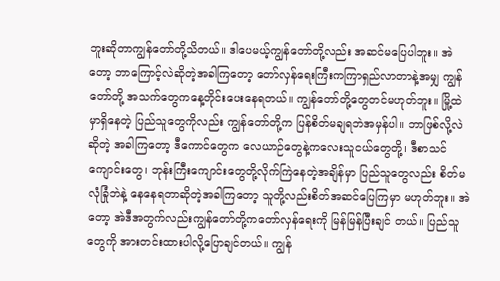ဘူးဆိုတာကျွန်တော်တို့သိတယ်။ ဒါပေမယ့်ကျွန်တော်တို့လည်း အဆင်မပြေပါဘူး။ အဲတော့ ဘာကြောင့်လဲဆိုတဲ့အခါကြတော့ တော်လှန်ရေးကြီးကကြာရှည်လာတာနဲ့အမျှ ကျွန်တော်တို့ အသက်တွေကနေ့တိုင်းပေးနေရတယ်။ ကျွန်တော်တို့တွေတင်မဟုတ်ဘူး။ မြို့ထဲမှာရှိနေတဲ့ ပြည်သူတွေကိုလည်း ကျွန်တော်တို့က ပြန်စိတ်မချရဘဲအမှန်ပါ။ ဘာဖြစ်လို့လဲဆိုတဲ့ အခါကြတော့ ဒီကောင်တွေက လေယာဉ်တွေနဲ့ကလေးသူငယ်တွေတို့၊ ဒီစာသင်ကျောင်းတွေ၊ ဘုန်းကြီးကျောင်းတွေတို့လိုက်ကြဲနေတဲ့အချိန်မှာ ပြည်သူတွေလည်း စိတ်မလုံခြုံဘဲနဲ့ နေနေရတာဆိုတဲ့အခါကြတော့ သူတို့လည်းစိတ်အဆင်ပြေကြမှာ မဟုတ်ဘူး။ အဲတော့ အဲဒီအတွက်လည်းကျွန်တော်တို့ကတော်လှန်ရေးကို မြန်မြန်ပြီးချင် တယ်။ ပြည်သူတွေကို အားတင်းထားပါလို့ပြောချင်တယ်။ ကျွန်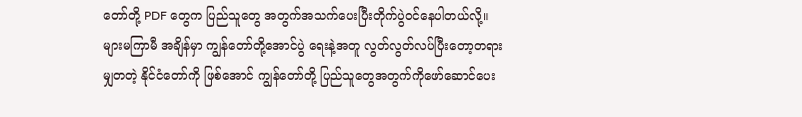တော်တို့ PDF တွေက ပြည်သူတွေ အတွက်အသက်ပေးပြီးတိုက်ပွဲဝင်နေပါတယ်လို့။ များမကြာမီ အချိန်မှာ ကျွန်တော်တို့အောင်ပွဲ ရေးနဲ့အတူ လွတ်လွတ်လပ်ပြီးတော့တရားမျှတတဲ့ နိုင်ငံတော်ကို ဖြစ်အောင် ကျွန်တော်တို့ ပြည်သူတွေအတွက်ကိုဖော်ဆောင်ပေး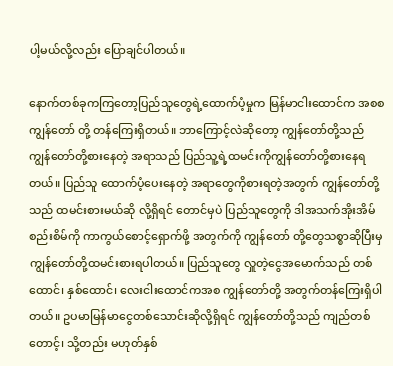ပါ့မယ်လို့လည်း ပြောချင်ပါတယ်။

နောက်တစ်ခုကကြတော့ပြည်သူတွေရဲ့ထောက်ပံ့မှုက မြန်မာငါးထောင်က အစစ ကျွန်တော် တို့ တန်ကြေးရှိတယ်။ ဘာကြောင့်လဲဆိုတော့ ကျွန်တော်တို့သည် ကျွန်တော်တို့စားနေတဲ့ အရာသည် ပြည်သူ့ရဲ့ထမင်းကိုကျွန်တော်တို့စားနေရတယ်။ ပြည်သူ ထောက်ပံ့ပေးနေတဲ့ အရာတွေကိုစားရတဲ့အတွက် ကျွန်တော်တို့သည် ထမင်းစားမယ်ဆို လို့ရှိရင် တောင်မှပဲ ပြည်သူတွေကို ဒါအသက်အိုးအိမ်စည်းစိမ်ကို ကာကွယ်စောင့်ရှောက်ဖို့ အတွက်ကို ကျွန်တော် တို့တွေသစ္စာဆိုပြီးမှကျွန်တော်တို့ထမင်းစားရပါတယ်။ ပြည်သူတွေ လှူတဲ့ငွေအမောက်သည် တစ်ထောင်၊ နှစ်ထောင်၊ လေးငါးထောင်ကအစ ကျွန်တော်တို့ အတွက်တန်ကြေးရှိပါတယ်။ ဥပမာမြန်မာငွေတစ်သောင်းဆိုလို့ရှိရင် ကျွန်တော်တို့သည် ကျည်တစ်တောင့်၊ သို့တည်း မဟုတ်နှစ်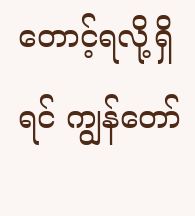တောင့်ရလို့ရှိရင် ကျွန်တော်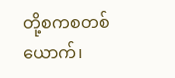တို့စကစတစ်ယောက်၊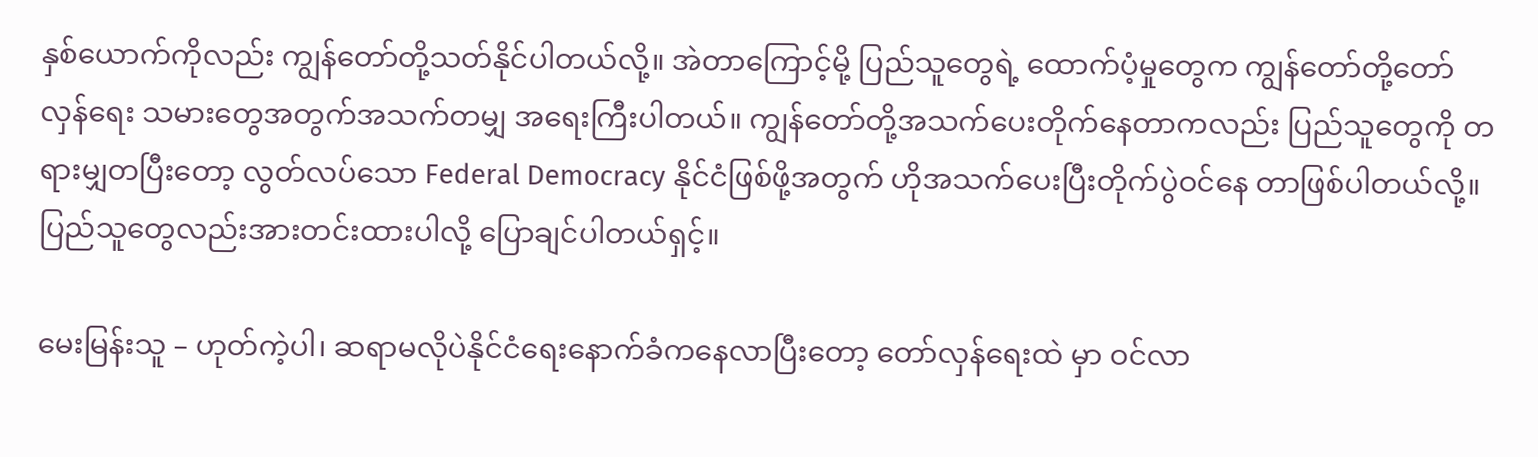နှစ်ယောက်ကိုလည်း ကျွန်တော်တို့သတ်နိုင်ပါတယ်လို့။ အဲတာကြောင့်မို့ ပြည်သူတွေရဲ့ ထောက်ပံ့မှုတွေက ကျွန်တော်တို့တော်လှန်ရေး သမားတွေအတွက်အသက်တမျှ အရေးကြီးပါတယ်။ ကျွန်တော်တို့အသက်ပေးတိုက်နေတာကလည်း ပြည်သူတွေကို တရားမျှတပြီးတော့ လွတ်လပ်သော Federal Democracy နိုင်ငံဖြစ်ဖို့အတွက် ဟိုအသက်ပေးပြီးတိုက်ပွဲဝင်နေ တာဖြစ်ပါတယ်လို့။ ပြည်သူတွေလည်းအားတင်းထားပါလို့ ပြောချင်ပါတယ်ရှင့်။

မေးမြန်းသူ – ဟုတ်ကဲ့ပါ၊ ဆရာမလိုပဲနိုင်ငံရေးနောက်ခံကနေလာပြီးတော့ တော်လှန်ရေးထဲ မှာ ဝင်လာ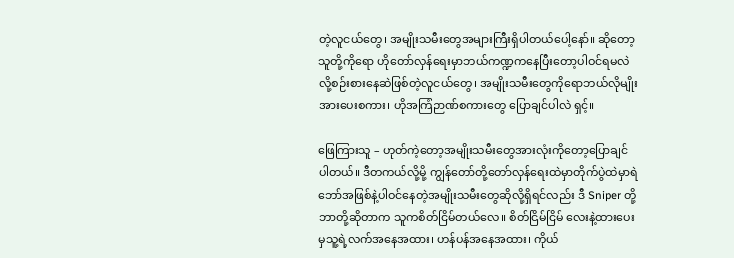တဲ့လူငယ်တွေ၊ အမျိုးသမီးတွေအများကြီးရှိပါတယ်ပေါ့နော်။ ဆိုတော့သူတို့ကိုရော ဟိုတော်လှန်ရေးမှာဘယ်ကဏ္ဍကနေပြီးတော့ပါဝင်ရမလဲလို့စဉ်းစားနေဆဲဖြစ်တဲ့လူငယ်တွေ၊ အမျိုးသမီးတွေကိုရောဘယ်လိုမျိုးအားပေးစကား၊ ဟိုအကြံဉာဏ်စကားတွေ ပြောချင်ပါလဲ ရှင့်။

ဖြေကြားသူ – ဟုတ်ကဲ့တော့အမျိုးသမီးတွေအားလုံးကိုတော့ပြောချင်ပါတယ်။ ဒီတကယ်လို့မို့ ကျွန်တော်တို့တော်လှန်ရေးထဲမှာတိုက်ပွဲထဲမှာရဲဘော်အဖြစ်နဲ့ပါဝင်နေတဲ့အမျိုးသမီးတွေဆိုလို့ရှိရင်လည်း ဒီ Sniper တို့ဘာတို့ဆိုတာက သူကစိတ်ငြိမ်တယ်လေ။ စိတ်ငြိမ်ငြိမ် လေးနဲ့ထားပေးမှသူ့ရဲ့လက်အနေအထား၊ ဟန်ပန်အနေအထား၊ ကိုယ်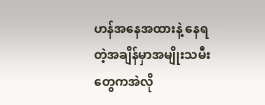ဟန်အနေအထားနဲ့ နေရတဲ့အချိန်မှာအမျိုးသမီးတွေကအဲလို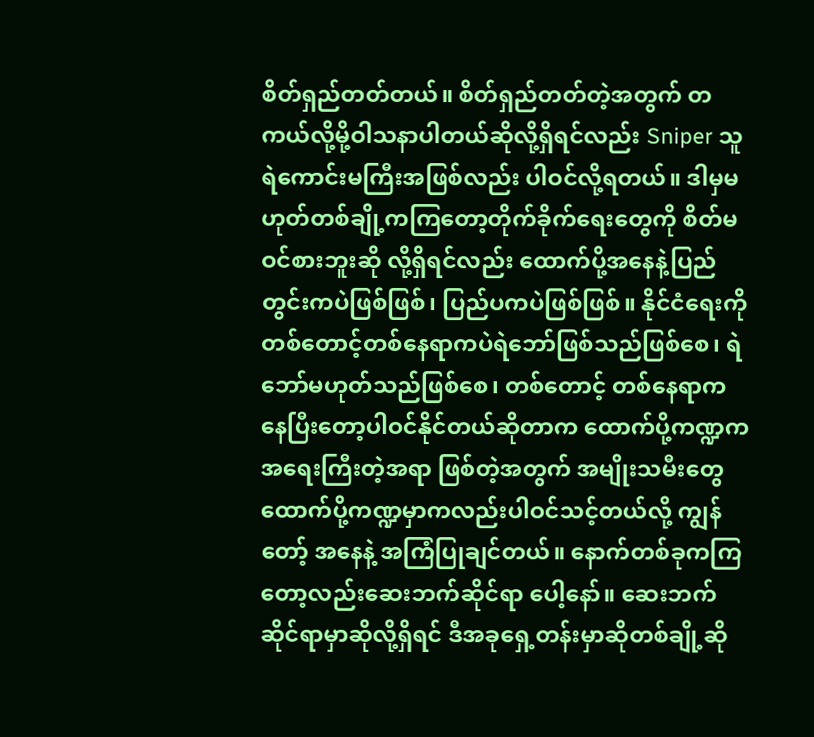စိတ်ရှည်တတ်တယ်။ စိတ်ရှည်တတ်တဲ့အတွက် တကယ်လို့မို့ဝါသနာပါတယ်ဆိုလို့ရှိရင်လည်း Sniper သူရဲကောင်းမကြီးအဖြစ်လည်း ပါဝင်လို့ရတယ်။ ဒါမှမဟုတ်တစ်ချို့ကကြတော့တိုက်ခိုက်ရေးတွေကို စိတ်မဝင်စားဘူးဆို လို့ရှိရင်လည်း ထောက်ပို့အနေနဲ့ပြည်တွင်းကပဲဖြစ်ဖြစ်၊ ပြည်ပကပဲဖြစ်ဖြစ်။ နိုင်ငံရေးကို တစ်တောင့်တစ်နေရာကပဲရဲဘော်ဖြစ်သည်ဖြစ်စေ၊ ရဲဘော်မဟုတ်သည်ဖြစ်စေ၊ တစ်တောင့် တစ်နေရာကနေပြီးတော့ပါဝင်နိုင်တယ်ဆိုတာက ထောက်ပို့ကဏ္ဍကအရေးကြီးတဲ့အရာ ဖြစ်တဲ့အတွက် အမျိုးသမီးတွေထောက်ပို့ကဏ္ဍမှာကလည်းပါဝင်သင့်တယ်လို့ ကျွန်တော့် အနေနဲ့ အကြံပြုချင်တယ်။ နောက်တစ်ခုကကြတော့လည်းဆေးဘက်ဆိုင်ရာ ပေါ့နော်။ ဆေးဘက်ဆိုင်ရာမှာဆိုလို့ရှိရင် ဒီအခုရှေ့တန်းမှာဆိုတစ်ချို့ဆို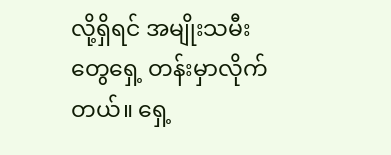လို့ရှိရင် အမျိုးသမီးတွေရှေ့ တန်းမှာလိုက်တယ်။ ရှေ့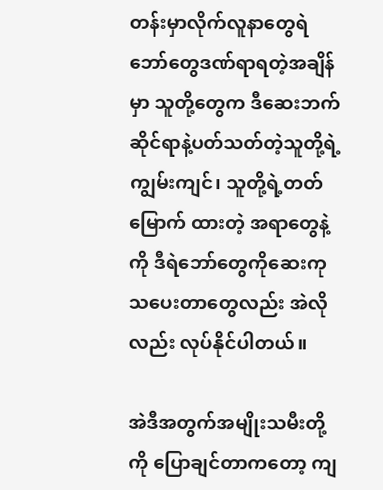တန်းမှာလိုက်လူနာတွေရဲဘော်တွေဒဏ်ရာရတဲ့အချိန်မှာ သူတို့တွေက ဒီဆေးဘက်ဆိုင်ရာနဲ့ပတ်သတ်တဲ့သူတို့ရဲ့ကျွမ်းကျင်၊ သူတို့ရဲ့တတ်မြောက် ထားတဲ့ အရာတွေနဲ့ကို ဒီရဲဘော်တွေကိုဆေးကုသပေးတာတွေလည်း အဲလိုလည်း လုပ်နိုင်ပါတယ်။

အဲဒီအတွက်အမျိုးသမီးတို့ကို ပြောချင်တာကတော့ ကျ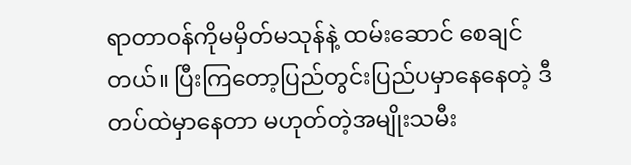ရာတာဝန်ကိုမမှိတ်မသုန်နဲ့ ထမ်းဆောင် စေချင်တယ်။ ပြီးကြတော့ပြည်တွင်းပြည်ပမှာနေနေတဲ့ ဒီတပ်ထဲမှာနေတာ မဟုတ်တဲ့အမျိုးသမီး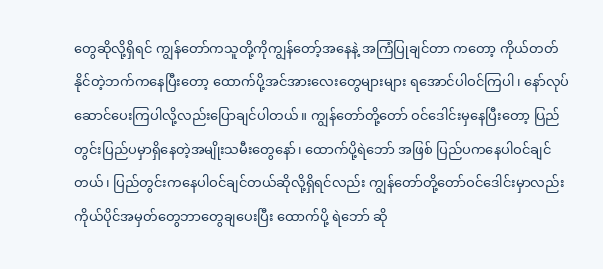တွေဆိုလို့ရှိရင် ကျွန်တော်ကသူတို့ကိုကျွန်တော့်အနေနဲ့ အကြံပြုချင်တာ ကတော့ ကိုယ်တတ်နိုင်တဲ့ဘက်ကနေပြီးတော့ ထောက်ပို့အင်အားလေးတွေများများ ရအောင်ပါဝင်ကြပါ၊ နော်လုပ်ဆောင်ပေးကြပါလို့လည်းပြောချင်ပါတယ်။ ကျွန်တော်တို့တော် ဝင်ဒေါင်းမှနေပြီးတော့ ပြည်တွင်းပြည်ပမှာရှိနေတဲ့အမျိုးသမီးတွေနော်၊ ထောက်ပို့ရဲဘော် အဖြစ် ပြည်ပကနေပါဝင်ချင်တယ်၊ ပြည်တွင်းကနေပါဝင်ချင်တယ်ဆိုလို့ရှိရင်လည်း ကျွန်တော်တို့တော်ဝင်ဒေါင်းမှာလည်း ကိုယ်ပိုင်အမှတ်တွေဘာတွေချပေးပြီး ထောက်ပို့ ရဲဘော် ဆို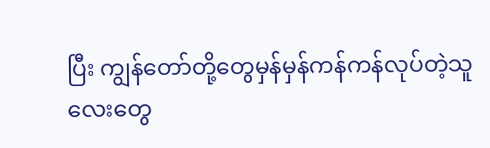ပြီး ကျွန်တော်တို့တွေမှန်မှန်ကန်ကန်လုပ်တဲ့သူလေးတွေ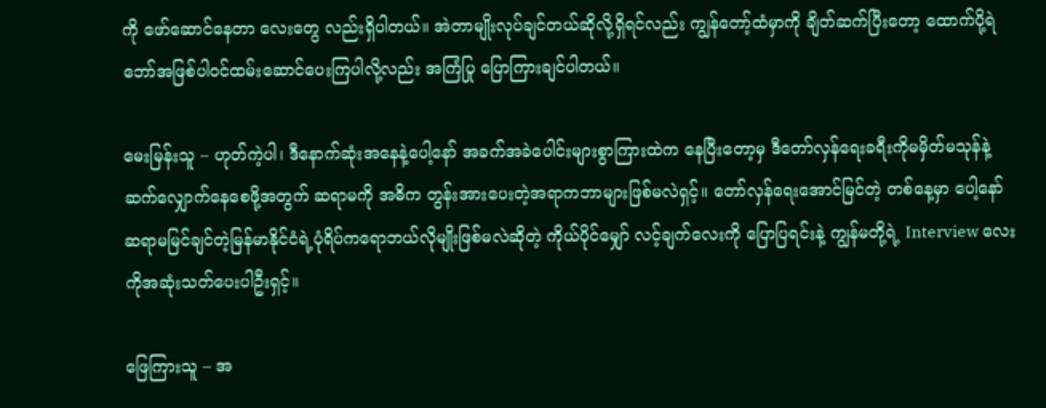ကို ဖော်ဆောင်နေတာ လေးတွေ လည်းရှိပါတယ်။ အဲတာမျိုးလုပ်ချင်တယ်ဆိုလို့ရှိရင်လည်း ကျွန်တော့်ထံမှာကို ချိတ်ဆက်ပြီးတော့ ထောက်ပို့ရဲဘော်အဖြစ်ပါဝင်ထမ်းဆောင်ပေးကြပါလို့လည်း အကြံပြု ပြောကြားချင်ပါတယ်။

မေးမြန်းသူ – ဟုတ်ကဲ့ပါ၊ ဒီနောက်ဆုံးအနေနဲ့ပေါ့နော် အခက်အခဲပေါင်းများစွာကြားထဲက နေပြီးတော့မှ ဒီတော်လှန်ရေးခရီးကိုမမှိတ်မသုန်နဲ့ဆက်လျှောက်နေစေဖို့အတွက် ဆရာမကို အဓိက တွန်းအားပေးတဲ့အရာကဘာများဖြစ်မလဲရှင့်။ တော်လှန်ရေးအောင်မြင်တဲ့ တစ်နေ့မှာ ပေါ့နော် ဆရာမမြင်ချင်တဲ့မြန်မာနိုင်ငံရဲ့ပုံရိပ်ကရောဘယ်လိုမျိုးဖြစ်မလဲဆိုတဲ့ ကိုယ်ပိုင်မျှော် လင့်ချက်လေးကို ပြောပြရင်းနဲ့ ကျွန်မတို့ရဲ့ Interview လေးကိုအဆုံးသတ်ပေးပါဦးရှင့်။

ဖြေကြားသူ – အ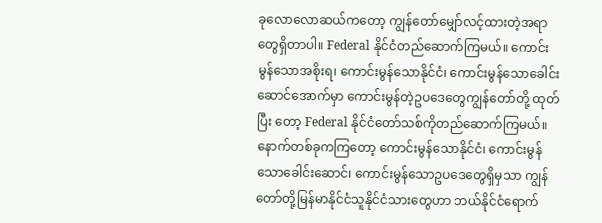ခုလောလောဆယ်ကတော့ ကျွန်တော်မျှော်လင့်ထားတဲ့အရာတွေရှိတာပါ။ Federal နိုင်ငံတည်ဆောက်ကြမယ်။ ကောင်းမွန်သောအစိုးရ၊ ကောင်းမွန်သောနိုင်ငံ၊ ကောင်းမွန်သောခေါင်းဆောင်အောက်မှာ ကောင်းမွန်တဲ့ဥပဒေတွေကျွန်တော်တို့ ထုတ်ပြီး တော့ Federal နိုင်ငံတော်သစ်ကိုတည်ဆောက်ကြမယ်။ နောက်တစ်ခုကကြတော့ ကောင်းမွန်သောနိုင်ငံ၊ ကောင်းမွန်သောခေါင်းဆောင်၊ ကောင်းမွန်သောဥပဒေတွေရှိမှသာ ကျွန်တော်တို့မြန်မာနိုင်ငံသူနိုင်ငံသားတွေဟာ ဘယ်နိုင်ငံရောက်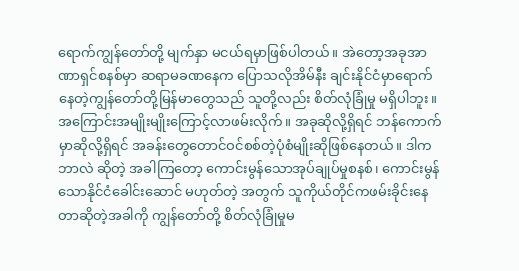ရောက်ကျွန်တော်တို့ မျက်နှာ မငယ်ရမှာဖြစ်ပါတယ်။ အဲတော့အခုအာဏာရှင်စနစ်မှာ ဆရာမခဏနေက ပြောသလိုအိမ်နီး ချင်းနိုင်ငံမှာရောက်နေတဲ့ကျွန်တော်တို့မြန်မာတွေသည် သူတို့လည်း စိတ်လုံခြုံမှု မရှိပါဘူး။ အကြောင်းအမျိုးမျိုးကြောင့်လာဖမ်းလိုက်။ အခုဆိုလို့ရှိရင် ဘန်ကောက်မှာဆိုလို့ရှိရင် အခန်းတွေတောင်ဝင်စစ်တဲ့ပုံစံမျိုးဆိုဖြစ်နေတယ်။ ဒါကဘာလဲ ဆိုတဲ့ အခါကြတော့ ကောင်းမွန်သောအုပ်ချုပ်မှုစနစ်၊ ကောင်းမွန်သောနိုင်ငံခေါင်းဆောင် မဟုတ်တဲ့ အတွက် သူကိုယ်တိုင်ကဖမ်းခိုင်းနေတာဆိုတဲ့အခါကို ကျွန်တော်တို့ စိတ်လုံခြုံမှုမ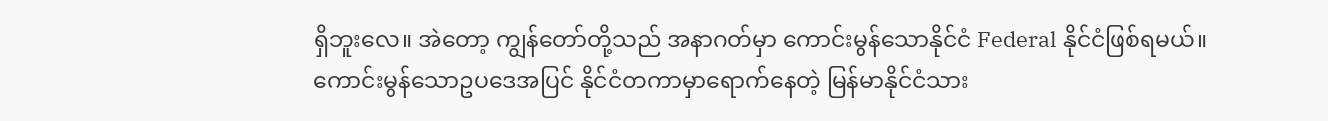ရှိဘူးလေ။ အဲတော့ ကျွန်တော်တို့သည် အနာဂတ်မှာ ကောင်းမွန်သောနိုင်ငံ Federal နိုင်ငံဖြစ်ရမယ်။ ကောင်းမွန်သောဥပဒေအပြင် နိုင်ငံတကာမှာရောက်နေတဲ့ မြန်မာနိုင်ငံသား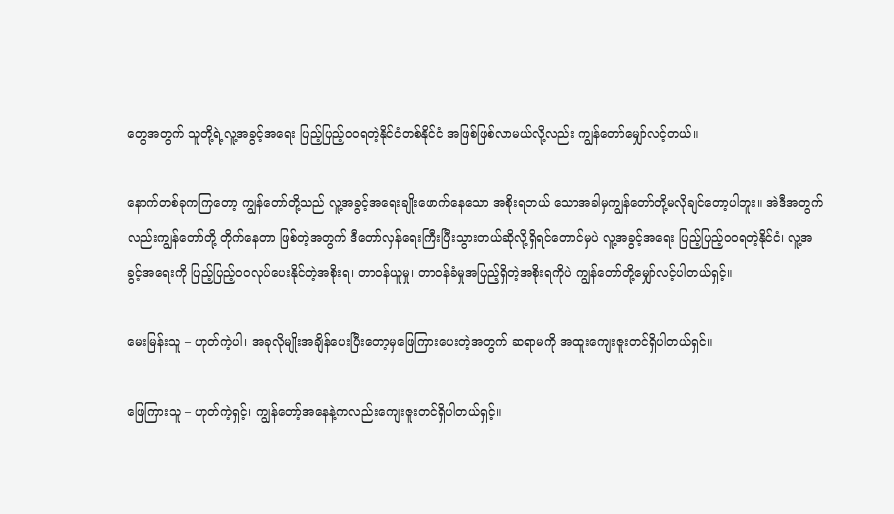တွေအတွက် သူတို့ရဲ့လူ့အခွင့်အရေး ပြည့်ပြည့်ဝဝရတဲ့နိုင်ငံတစ်နိုင်ငံ အဖြစ်ဖြစ်လာမယ်လို့လည်း ကျွန်တော်မျှော်လင့်တယ်။

နောက်တစ်ခုကကြတော့ ကျွန်တော်တို့သည် လူ့အခွင့်အရေးချိုးဖောက်နေသော အစိုးရဘယ် သောအခါမှကျွန်တော်တို့မလိုချင်တော့ပါဘူး။ အဲဒီအတွက်လည်းကျွန်တော်တို့ တိုက်နေတာ ဖြစ်တဲ့အတွက် ဒီတော်လှန်ရေးကြီးပြီးသွားတယ်ဆိုလို့ရှိရင်တောင်မှပဲ လူ့အခွင့်အရေး ပြည့်ပြည့်ဝဝရတဲ့နိုင်ငံ၊ လူ့အခွင့်အရေးကို ပြည့်ပြည့်ဝဝလုပ်ပေးနိုင်တဲ့အစိုးရ၊ တာဝန်ယူမှု၊ တာဝန်ခံမှုအပြည့်ရှိတဲ့အစိုးရကိုပဲ ကျွန်တော်တို့မျှော်လင့်ပါတယ်ရှင့်။

မေးမြန်းသူ – ဟုတ်ကဲ့ပါ၊ အခုလိုမျိုးအချိန်ပေးပြီးတော့မှဖြေကြားပေးတဲ့အတွက် ဆရာမကို အထူးကျေးဇူးတင်ရှိပါတယ်ရှင်။

ဖြေကြားသူ – ဟုတ်ကဲ့ရှင့်၊ ကျွန်တော့်အနေနဲ့ကလည်းကျေးဇူးတင်ရှိပါတယ်ရှင့်။